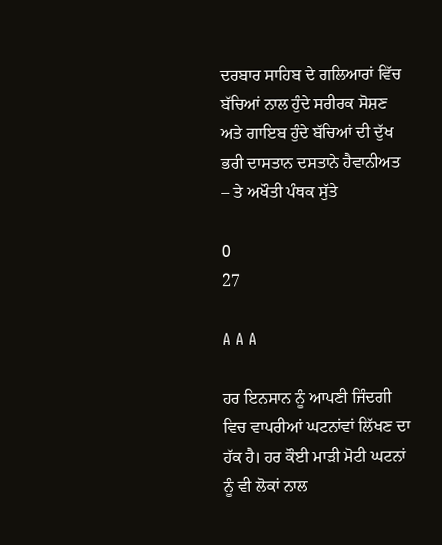ਦਰਬਾਰ ਸਾਹਿਬ ਦੇ ਗਲਿਆਰਾਂ ਵਿੱਚ ਬੱਚਿਆਂ ਨਾਲ ਹੁੰਦੇ ਸਰੀਰਕ ਸੋਸ਼ਣ ਅਤੇ ਗਾਇਬ ਹੁੰਦੇ ਬੱਚਿਆਂ ਦੀ ਦੁੱਖ ਭਰੀ ਦਾਸਤਾਨ ਦਸਤਾਨੇ ਹੈਵਾਨੀਅਤ – ਤੇ ਅਖੌਤੀ ਪੰਥਕ ਸੁੱਤੇ

0
27

A A A

ਹਰ ਇਨਸਾਨ ਨੂੰ ਆਪਣੀ ਜਿੰਦਗੀ ਵਿਚ ਵਾਪਰੀਆਂ ਘਟਨਾਂਵਾਂ ਲਿੱਖਣ ਦਾ ਹੱਕ ਹੈ। ਹਰ ਕੌਈ ਮਾੜੀ ਮੋਟੀ ਘਟਨਾਂ ਨੂੰ ਵੀ ਲੋਕਾਂ ਨਾਲ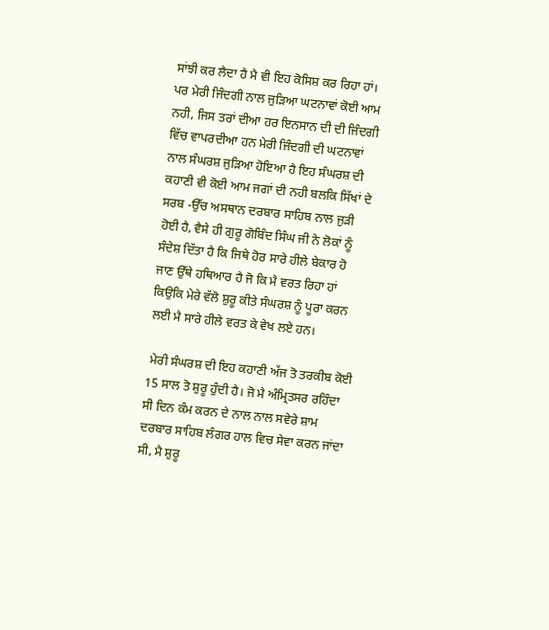ਸਾਂਝੀ ਕਰ ਲੈਦਾ ਹੈ ਮੈ ਵੀ ਇਹ ਕੋਸਿਸ਼ ਕਰ ਰਿਹਾ ਹਾਂ। ਪਰ ਮੇਰੀ ਜਿੰਦਗੀ ਨਾਲ ਜੁੜਿਆ ਘਟਨਾਵਾਂ ਕੋਈ ਆਮ ਨਹੀ, ਜਿਸ ਤਰਾਂ ਦੀਆ ਹਰ ਇਨਸਾਨ ਦੀ ਦੀ ਜਿੰਦਗੀ ਵਿੱਚ ਵਾਪਰਦੀਆ ਹਨ ਮੇਰੀ ਜਿੰਦਗੀ ਦੀ ਘਟਨਾਵਾਂ ਨਾਲ ਸੰਘਰਸ਼ ਜੁੜਿਆ ਹੋਇਆ ਹੈ ਇਹ ਸੰਘਰਸ਼ ਦੀ ਕਹਾਣੀ ਵੀ ਕੋਈ ਆਮ ਜਗਾਂ ਦੀ ਨਹੀ ਬਲਕਿ ਸਿੱਖਾਂ ਦੇ ਸਰਬ -ਉੱਚ ਅਸਥਾਨ ਦਰਬਾਰ ਸਾਹਿਬ ਨਾਲ ਜੁੜੀ ਹੋਈ ਹੈ, ਵੈਸੇ ਹੀ ਗੁਰੂ ਗੋਬਿੰਦ ਸਿੰਘ ਜੀ ਨੇ ਲੋਕਾਂ ਨੂੰ ਸੰਦੇਸ਼ ਦਿੱਤਾ ਹੈ ਕਿ ਜਿਥੇ ਹੋਰ ਸਾਰੇ ਹੀਲੇ ਬੇਕਾਰ ਹੋ ਜਾਣ ਉੱਥੇ ਹਥਿਆਰ ਹੈ ਜੋ ਕਿ ਮੈ ਵਰਤ ਰਿਹਾ ਹਾਂ ਕਿਉਕਿ ਮੇਰੇ ਵੱਲੋ ਸ਼ੁਰੂ ਕੀਤੇ ਸੰਘਰਸ਼ ਨੂੰ ਪੂਰਾ ਕਰਨ ਲਈ ਮੈ ਸਾਰੇ ਹੀਲੇ ਵਰਤ ਕੇ ਵੇਖ ਲਏ ਹਨ।

 ਮੇਰੀ ਸੰਘਰਸ਼ ਦੀ ਇਹ ਕਹਾਣੀ ਅੱਜ ਤੋ ਤਰਕੀਬ ਕੋਈ 15 ਸਾਲ ਤੋ ਸ਼ੁਰੂ ਹੁੰਦੀ ਹੈ। ਜੋ ਮੈ ਅੰਮ੍ਰਿਤਸਰ ਰਹਿੰਦਾ ਸੀ ਦਿਨ ਕੰਮ ਕਰਨ ਦੇ ਨਾਲ ਨਾਲ ਸਵੇਰੇ ਸ਼ਾਮ ਦਰਬਾਰ ਸਾਹਿਬ ਲੰਗਰ ਹਾਲ ਵਿਚ ਸੇਵਾ ਕਰਨ ਜਾਂਦਾ ਸੀ, ਮੈ ਸ਼ੁਰੂ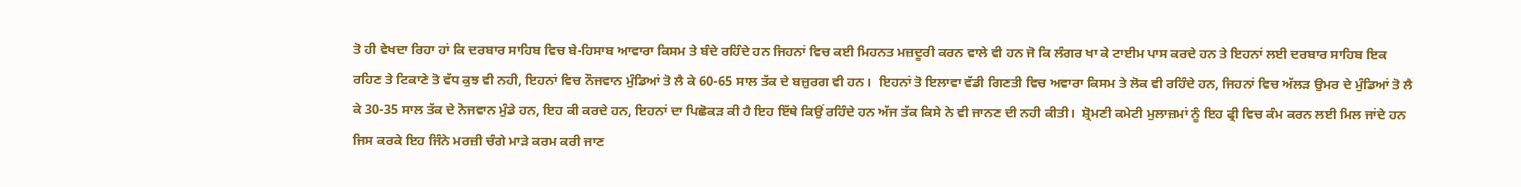ਤੋ ਹੀ ਵੇਖਦਾ ਰਿਹਾ ਹਾਂ ਕਿ ਦਰਬਾਰ ਸਾਹਿਬ ਵਿਚ ਬੇ-ਹਿਸਾਬ ਆਵਾਰਾ ਕਿਸਮ ਤੇ ਬੰਦੇ ਰਹਿੰਦੇ ਹਨ ਜਿਹਨਾਂ ਵਿਚ ਕਈ ਮਿਹਨਤ ਮਜ਼ਦੂਰੀ ਕਰਨ ਵਾਲੇ ਵੀ ਹਨ ਜੋ ਕਿ ਲੰਗਰ ਖਾ ਕੇ ਟਾਈਮ ਪਾਸ ਕਰਦੇ ਹਨ ਤੇ ਇਹਨਾਂ ਲਈ ਦਰਬਾਰ ਸਾਹਿਬ ਇਕ ਰਹਿਣ ਤੇ ਟਿਕਾਣੇ ਤੋ ਵੱਧ ਕੁਝ ਵੀ ਨਹੀ, ਇਹਨਾਂ ਵਿਚ ਨੌਜਵਾਨ ਮੁੰਡਿਆਂ ਤੋ ਲੈ ਕੇ 60-65 ਸਾਲ ਤੱਕ ਦੇ ਬਜ਼ੁਰਗ ਵੀ ਹਨ।  ਇਹਨਾਂ ਤੋ ਇਲਾਵਾ ਵੱਡੀ ਗਿਣਤੀ ਵਿਚ ਅਵਾਰਾ ਕਿਸਮ ਤੇ ਲੋਕ ਵੀ ਰਹਿੰਦੇ ਹਨ, ਜਿਹਨਾਂ ਵਿਚ ਅੱਲੜ ਉਮਰ ਦੇ ਮੁੰਡਿਆਂ ਤੋ ਲੈ ਕੇ 30-35 ਸਾਲ ਤੱਕ ਦੇ ਨੋਜਵਾਨ ਮੁੰਡੇ ਹਨ, ਇਹ ਕੀ ਕਰਦੇ ਹਨ, ਇਹਨਾਂ ਦਾ ਪਿਛੋਕੜ ਕੀ ਹੈ ਇਹ ਇੱਥੇ ਕਿਉਂ ਰਹਿੰਦੇ ਹਨ ਅੱਜ ਤੱਕ ਕਿਸੇ ਨੇ ਵੀ ਜਾਨਣ ਦੀ ਨਹੀ ਕੀਤੀ।  ਸ਼੍ਰੋਮਣੀ ਕਮੇਟੀ ਮੁਲਾਜ਼ਮਾਂ ਨੂੰ ਇਹ ਫ੍ਰੀ ਵਿਚ ਕੰਮ ਕਰਨ ਲਈ ਮਿਲ ਜਾਂਦੇ ਹਨ ਜਿਸ ਕਰਕੇ ਇਹ ਜਿੰਨੇ ਮਰਜ਼ੀ ਚੰਗੇ ਮਾੜੇ ਕਰਮ ਕਰੀ ਜਾਣ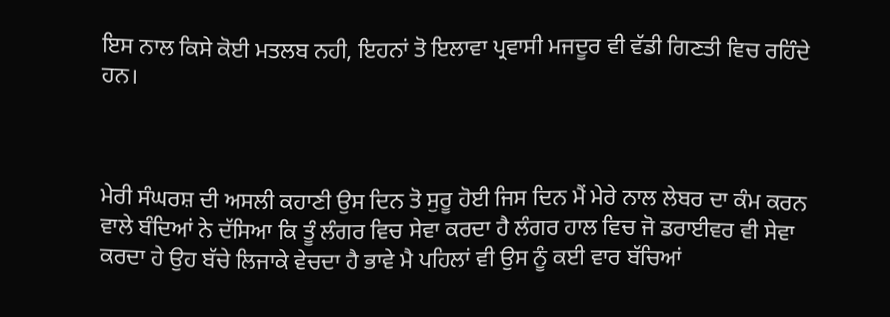ਇਸ ਨਾਲ ਕਿਸੇ ਕੋਈ ਮਤਲਬ ਨਹੀ, ਇਹਨਾਂ ਤੋ ਇਲਾਵਾ ਪ੍ਰਵਾਸੀ ਮਜਦੂਰ ਵੀ ਵੱਡੀ ਗਿਣਤੀ ਵਿਚ ਰਹਿੰਦੇ ਹਨ।



ਮੇਰੀ ਸੰਘਰਸ਼ ਦੀ ਅਸਲੀ ਕਹਾਣੀ ਉਸ ਦਿਨ ਤੋ ਸੁਰੂ ਹੋਈ ਜਿਸ ਦਿਨ ਮੈਂ ਮੇਰੇ ਨਾਲ ਲੇਬਰ ਦਾ ਕੰਮ ਕਰਨ ਵਾਲੇ ਬੰਦਿਆਂ ਨੇ ਦੱਸਿਆ ਕਿ ਤੂੰ ਲੰਗਰ ਵਿਚ ਸੇਵਾ ਕਰਦਾ ਹੈ ਲੰਗਰ ਹਾਲ ਵਿਚ ਜੋ ਡਰਾਈਵਰ ਵੀ ਸੇਵਾ ਕਰਦਾ ਹੇ ਉਹ ਬੱਚੇ ਲਿਜਾਕੇ ਵੇਚਦਾ ਹੈ ਭਾਵੇ ਮੈ ਪਹਿਲਾਂ ਵੀ ਉਸ ਨੂੰ ਕਈ ਵਾਰ ਬੱਚਿਆਂ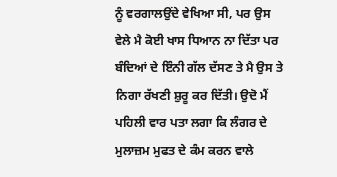ਨੂੰ ਵਰਗਾਲਉਂਦੇ ਵੇਖਿਆ ਸੀ, ਪਰ ਉਸ ਵੇਲੇ ਮੈ ਕੋਈ ਖਾਸ ਧਿਆਨ ਨਾ ਦਿੱਤਾ ਪਰ ਬੰਦਿਆਂ ਦੇ ਇੰਨੀ ਗੱਲ ਦੱਸਣ ਤੇ ਮੈ ਉਸ ਤੇ ਨਿਗਾ ਰੱਖਣੀ ਸ਼ੁਰੂ ਕਰ ਦਿੱਤੀ। ਉਦੋ ਮੈਂ ਪਹਿਲੀ ਵਾਰ ਪਤਾ ਲਗਾ ਕਿ ਲੰਗਰ ਦੇ ਮੁਲਾਜ਼ਮ ਮੁਫਤ ਦੇ ਕੰਮ ਕਰਨ ਵਾਲੇ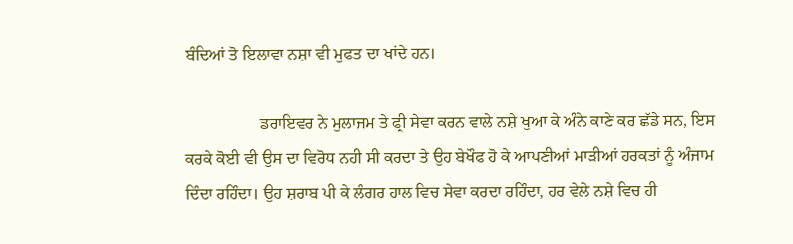ਬੰਦਿਆਂ ਤੋ ਇਲਾਵਾ ਨਸ਼ਾ ਵੀ ਮੁਫਤ ਦਾ ਖਾਂਦੇ ਹਨ।

                  ਡਰਾਇਵਰ ਨੇ ਮੁਲਾਜਮ ਤੇ ਫ੍ਰੀ ਸੇਵਾ ਕਰਨ ਵਾਲੇ ਨਸ਼ੇ ਖੁਆ ਕੇ ਅੰਨੇ ਕਾਣੇ ਕਰ ਛੱਡੇ ਸਨ, ਇਸ ਕਰਕੇ ਕੋਈ ਵੀ ਉਸ ਦਾ ਵਿਰੋਧ ਨਹੀ ਸੀ ਕਰਦਾ ਤੇ ਉਹ ਬੇਖੌਫ ਹੋ ਕੇ ਆਪਣੀਆਂ ਮਾੜੀਆਂ ਹਰਕਤਾਂ ਨੂੰ ਅੰਜਾਮ ਦਿੰਦਾ ਰਹਿੰਦਾ। ਉਹ ਸ਼ਰਾਬ ਪੀ ਕੇ ਲੰਗਰ ਹਾਲ ਵਿਚ ਸੇਵਾ ਕਰਦਾ ਰਹਿੰਦਾ, ਹਰ ਵੇਲੇ ਨਸ਼ੇ ਵਿਚ ਹੀ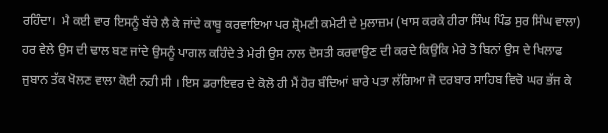ਰਹਿੰਦਾ।  ਮੈ ਕਈ ਵਾਰ ਇਸਨੂੰ ਬੱਚੇ ਲੈ ਕੇ ਜਾਂਦੇ ਕਾਬੂ ਕਰਵਾਇਆ ਪਰ ਸ਼੍ਰੋਮਣੀ ਕਮੇਟੀ ਦੇ ਮੁਲਾਜ਼ਮ (ਖਾਸ ਕਰਕੇ ਹੀਰਾ ਸਿੰਘ ਪਿੰਡ ਸੁਰ ਸਿੰਘ ਵਾਲਾ) ਹਰ ਵੇਲੇ ਉਸ ਦੀ ਢਾਲ ਬਣ ਜਾਂਦੇ ਉਸਨੂੰ ਪਾਗਲ ਕਹਿੰਦੇ ਤੇ ਮੇਰੀ ਉਸ ਨਾਲ ਦੋਸਤੀ ਕਰਵਾਉਣ ਦੀ ਕਰਦੇ ਕਿਉਕਿ ਮੇਰੇ ਤੋ ਬਿਨਾਂ ਉਸ ਦੇ ਖਿਲਾਫ ਜੁਬਾਨ ਤੱਕ ਖੋਲਣ ਵਾਲਾ ਕੋਈ ਨਹੀ ਸੀ । ਇਸ ਡਰਾਇਵਰ ਦੇ ਕੋਲੋ ਹੀ ਮੈਂ ਹੋਰ ਬੰਦਿਆਂ ਬਾਰੇ ਪਤਾ ਲੱਗਿਆ ਜੋ ਦਰਬਾਰ ਸਾਹਿਬ ਵਿਚੋ ਘਰ ਭੱਜ ਕੇ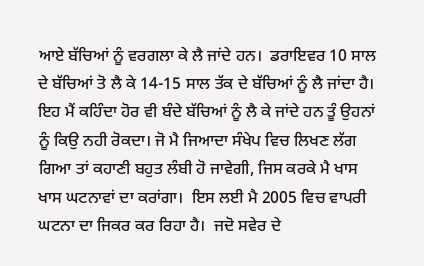ਆਏ ਬੱਚਿਆਂ ਨੂੰ ਵਰਗਲਾ ਕੇ ਲੈ ਜਾਂਦੇ ਹਨ।  ਡਰਾਇਵਰ 10 ਸਾਲ ਦੇ ਬੱਚਿਆਂ ਤੋ ਲੈ ਕੇ 14-15 ਸਾਲ ਤੱਕ ਦੇ ਬੱਚਿਆਂ ਨੂੰ ਲੈ ਜਾਂਦਾ ਹੈ। ਇਹ ਮੈਂ ਕਹਿੰਦਾ ਹੋਰ ਵੀ ਬੰਦੇ ਬੱਚਿਆਂ ਨੂੰ ਲੈ ਕੇ ਜਾਂਦੇ ਹਨ ਤੂੰ ਉਹਨਾਂ ਨੂੰ ਕਿਉ ਨਹੀ ਰੋਕਦਾ। ਜੋ ਮੈ ਜਿਆਦਾ ਸੰਖੇਪ ਵਿਚ ਲਿਖਣ ਲੱਗ ਗਿਆ ਤਾਂ ਕਹਾਣੀ ਬਹੁਤ ਲੰਬੀ ਹੋ ਜਾਵੇਗੀ, ਜਿਸ ਕਰਕੇ ਮੈ ਖਾਸ ਖਾਸ ਘਟਨਾਵਾਂ ਦਾ ਕਰਾਂਗਾ।  ਇਸ ਲਈ ਮੈ 2005 ਵਿਚ ਵਾਪਰੀ ਘਟਨਾ ਦਾ ਜਿਕਰ ਕਰ ਰਿਹਾ ਹੈ।  ਜਦੋ ਸਵੇਰ ਦੇ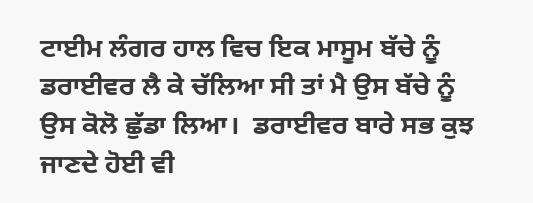ਟਾਈਮ ਲੰਗਰ ਹਾਲ ਵਿਚ ਇਕ ਮਾਸੂਮ ਬੱਚੇ ਨੂੰ ਡਰਾਈਵਰ ਲੈ ਕੇ ਚੱਲਿਆ ਸੀ ਤਾਂ ਮੈ ਉਸ ਬੱਚੇ ਨੂੰ ਉਸ ਕੋਲੋ ਛੁੱਡਾ ਲਿਆ।  ਡਰਾਈਵਰ ਬਾਰੇ ਸਭ ਕੁਝ ਜਾਣਦੇ ਹੋਈ ਵੀ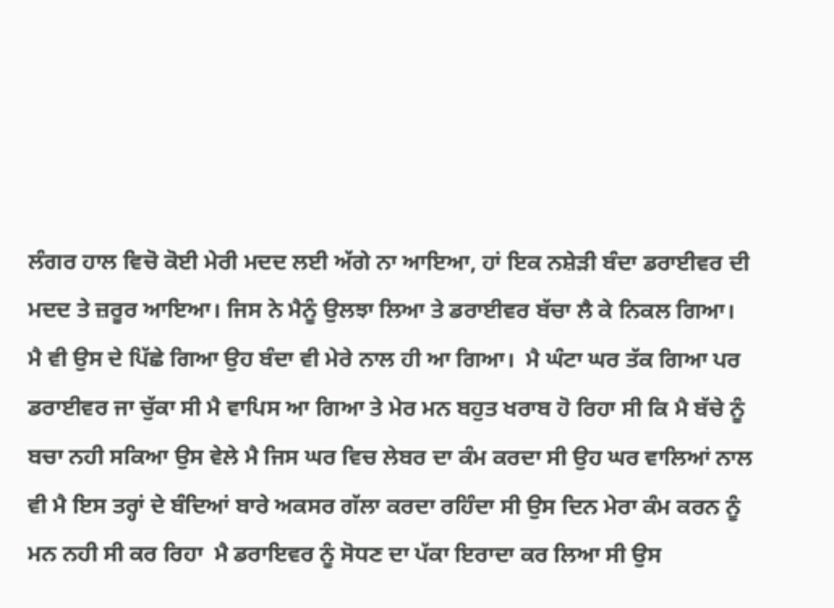ਲੰਗਰ ਹਾਲ ਵਿਚੋ ਕੋਈ ਮੇਰੀ ਮਦਦ ਲਈ ਅੱਗੇ ਨਾ ਆਇਆ, ਹਾਂ ਇਕ ਨਸ਼ੇੜੀ ਬੰਦਾ ਡਰਾਈਵਰ ਦੀ ਮਦਦ ਤੇ ਜ਼ਰੂਰ ਆਇਆ। ਜਿਸ ਨੇ ਮੈਨੂੰ ਉਲਝਾ ਲਿਆ ਤੇ ਡਰਾਈਵਰ ਬੱਚਾ ਲੈ ਕੇ ਨਿਕਲ ਗਿਆ।  ਮੈ ਵੀ ਉਸ ਦੇ ਪਿੱਛੇ ਗਿਆ ਉਹ ਬੰਦਾ ਵੀ ਮੇਰੇ ਨਾਲ ਹੀ ਆ ਗਿਆ।  ਮੈ ਘੰਟਾ ਘਰ ਤੱਕ ਗਿਆ ਪਰ ਡਰਾਈਵਰ ਜਾ ਚੁੱਕਾ ਸੀ ਮੈ ਵਾਪਿਸ ਆ ਗਿਆ ਤੇ ਮੇਰ ਮਨ ਬਹੁਤ ਖਰਾਬ ਹੋ ਰਿਹਾ ਸੀ ਕਿ ਮੈ ਬੱਚੇ ਨੂੰ ਬਚਾ ਨਹੀ ਸਕਿਆ ਉਸ ਵੇਲੇ ਮੈ ਜਿਸ ਘਰ ਵਿਚ ਲੇਬਰ ਦਾ ਕੰਮ ਕਰਦਾ ਸੀ ਉਹ ਘਰ ਵਾਲਿਆਂ ਨਾਲ ਵੀ ਮੈ ਇਸ ਤਰ੍ਹਾਂ ਦੇ ਬੰਦਿਆਂ ਬਾਰੇ ਅਕਸਰ ਗੱਲਾ ਕਰਦਾ ਰਹਿੰਦਾ ਸੀ ਉਸ ਦਿਨ ਮੇਰਾ ਕੰਮ ਕਰਨ ਨੂੰ ਮਨ ਨਹੀ ਸੀ ਕਰ ਰਿਹਾ  ਮੈ ਡਰਾਇਵਰ ਨੂੰ ਸੋਧਣ ਦਾ ਪੱਕਾ ਇਰਾਦਾ ਕਰ ਲਿਆ ਸੀ ਉਸ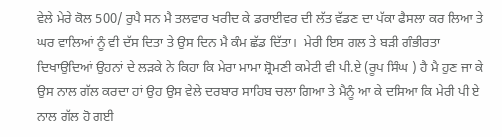ਵੇਲੇ ਮੇਰੇ ਕੋਲ 500/ ਰੁਪੈ ਸਨ ਮੈ ਤਲਵਾਰ ਖਰੀਦ ਕੇ ਡਰਾਈਵਰ ਦੀ ਲੱਤ ਵੱਡਣ ਦਾ ਪੱਕਾ ਫੈਸਲਾ ਕਰ ਲਿਆ ਤੇ ਘਰ ਵਾਲਿਆਂ ਨੂੰ ਵੀ ਦੱਸ ਦਿਤਾ ਤੇ ਉਸ ਦਿਨ ਮੈ ਕੰਮ ਛੱਡ ਦਿੱਤਾ।  ਮੇਰੀ ਇਸ ਗਲ ਤੇ ਬੜੀ ਗੰਭੀਰਤਾ ਦਿਖਾਉਦਿਆਂ ਉਹਨਾਂ ਦੇ ਲੜਕੇ ਨੇ ਕਿਹਾ ਕਿ ਮੇਰਾ ਮਾਮਾ ਸ਼੍ਰੋਮਣੀ ਕਮੇਟੀ ਵੀ ਪੀ.ਏ (ਰੂਪ ਸਿੰਘ ) ਹੈ ਮੈ ਹੁਣ ਜਾ ਕੇ ਉਸ ਨਾਲ ਗੱਲ ਕਰਦਾ ਹਾਂ ਉਹ ਉਸ ਵੇਲੇ ਦਰਬਾਰ ਸਾਹਿਬ ਚਲਾ ਗਿਆ ਤੇ ਮੈਨੂੰ ਆ ਕੇ ਦਸਿਆ ਕਿ ਮੇਰੀ ਪੀ ਏ ਨਾਲ ਗੱਲ ਹੋ ਗਈ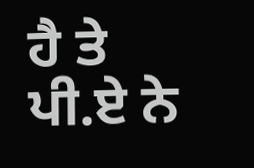ਹੈ ਤੇ ਪੀ.ਏ ਨੇ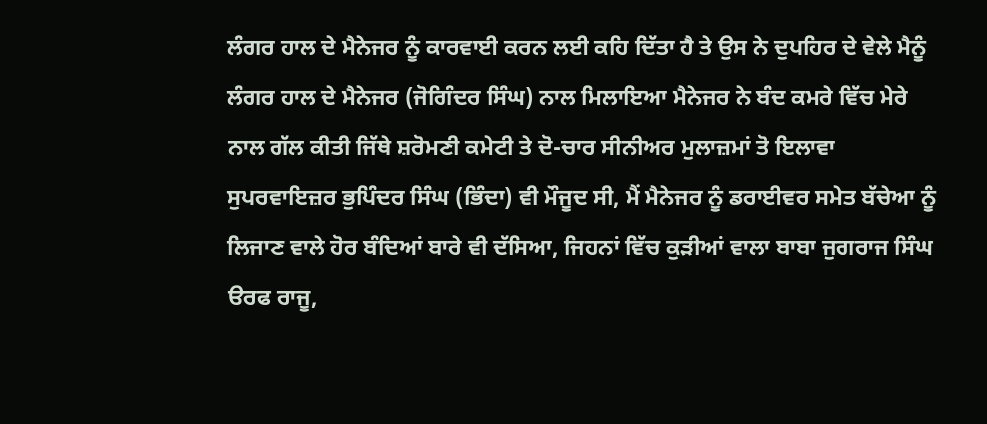ਲੰਗਰ ਹਾਲ ਦੇ ਮੈਨੇਜਰ ਨੂੰ ਕਾਰਵਾਈ ਕਰਨ ਲਈ ਕਹਿ ਦਿੱਤਾ ਹੈ ਤੇ ਉਸ ਨੇ ਦੁਪਹਿਰ ਦੇ ਵੇਲੇ ਮੈਨੂੰ ਲੰਗਰ ਹਾਲ ਦੇ ਮੈਨੇਜਰ (ਜੋਗਿੰਦਰ ਸਿੰਘ) ਨਾਲ ਮਿਲਾਇਆ ਮੈਨੇਜਰ ਨੇ ਬੰਦ ਕਮਰੇ ਵਿੱਚ ਮੇਰੇ ਨਾਲ ਗੱਲ ਕੀਤੀ ਜਿੱਥੇ ਸ਼ਰੋਮਣੀ ਕਮੇਟੀ ਤੇ ਦੋ-ਚਾਰ ਸੀਨੀਅਰ ਮੁਲਾਜ਼ਮਾਂ ਤੋ ਇਲਾਵਾ ਸੁਪਰਵਾਇਜ਼ਰ ਭੁਪਿੰਦਰ ਸਿੰਘ (ਭਿੰਦਾ) ਵੀ ਮੌਜੂਦ ਸੀ, ਮੈਂ ਮੈਨੇਜਰ ਨੂੰ ਡਰਾਈਵਰ ਸਮੇਤ ਬੱਚੇਆ ਨੂੰ ਲਿਜਾਣ ਵਾਲੇ ਹੋਰ ਬੰਦਿਆਂ ਬਾਰੇ ਵੀ ਦੱਸਿਆ, ਜਿਹਨਾਂ ਵਿੱਚ ਕੁੜੀਆਂ ਵਾਲਾ ਬਾਬਾ ਜੁਗਰਾਜ ਸਿੰਘ ੳਰਫ ਰਾਜੂ,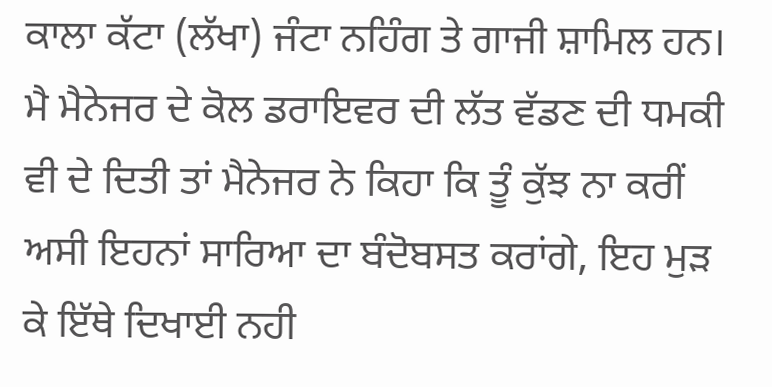ਕਾਲਾ ਕੱਟਾ (ਲੱਖਾ) ਜੰਟਾ ਨਹਿੰਗ ਤੇ ਗਾਜੀ ਸ਼ਾਮਿਲ ਹਨ। ਮੈ ਮੈਨੇਜਰ ਦੇ ਕੋਲ ਡਰਾਇਵਰ ਦੀ ਲੱਤ ਵੱਡਣ ਦੀ ਧਮਕੀ ਵੀ ਦੇ ਦਿਤੀ ਤਾਂ ਮੈਨੇਜਰ ਨੇ ਕਿਹਾ ਕਿ ਤੂੰ ਕੁੱਝ ਨਾ ਕਰੀਂ ਅਸੀ ਇਹਨਾਂ ਸਾਰਿਆ ਦਾ ਬੰਦੋਬਸਤ ਕਰਾਂਗੇ, ਇਹ ਮੁੜ ਕੇ ਇੱਥੇ ਦਿਖਾਈ ਨਹੀ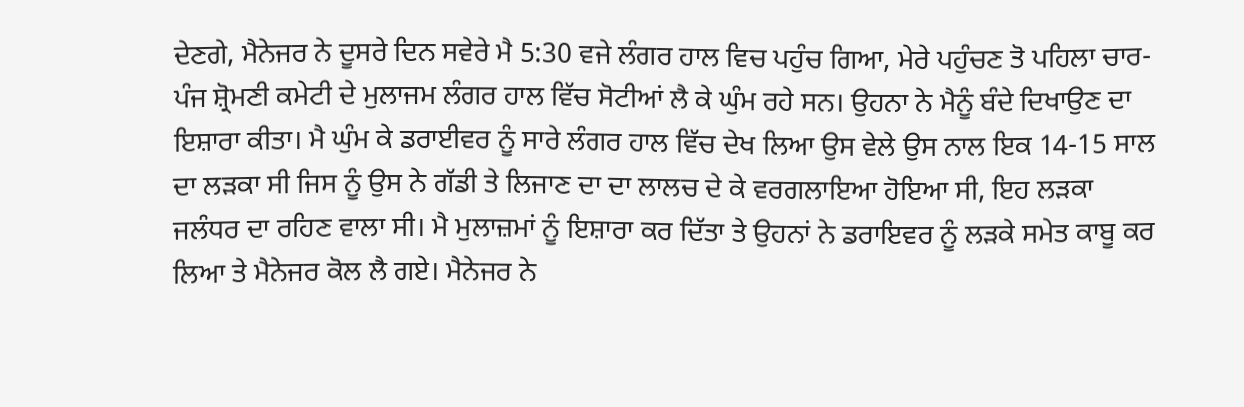ਦੇਣਗੇ, ਮੈਨੇਜਰ ਨੇ ਦੂਸਰੇ ਦਿਨ ਸਵੇਰੇ ਮੈ 5:30 ਵਜੇ ਲੰਗਰ ਹਾਲ ਵਿਚ ਪਹੁੰਚ ਗਿਆ, ਮੇਰੇ ਪਹੁੰਚਣ ਤੋ ਪਹਿਲਾ ਚਾਰ-ਪੰਜ ਸ਼੍ਰੋਮਣੀ ਕਮੇਟੀ ਦੇ ਮੁਲਾਜਮ ਲੰਗਰ ਹਾਲ ਵਿੱਚ ਸੋਟੀਆਂ ਲੈ ਕੇ ਘੁੰਮ ਰਹੇ ਸਨ। ਉਹਨਾ ਨੇ ਮੈਨੂੰ ਬੰਦੇ ਦਿਖਾਉਣ ਦਾ ਇਸ਼ਾਰਾ ਕੀਤਾ। ਮੈ ਘੁੰਮ ਕੇ ਡਰਾਈਵਰ ਨੂੰ ਸਾਰੇ ਲੰਗਰ ਹਾਲ ਵਿੱਚ ਦੇਖ ਲਿਆ ਉਸ ਵੇਲੇ ਉਸ ਨਾਲ ਇਕ 14-15 ਸਾਲ ਦਾ ਲੜਕਾ ਸੀ ਜਿਸ ਨੂੰ ਉਸ ਨੇ ਗੱਡੀ ਤੇ ਲਿਜਾਣ ਦਾ ਦਾ ਲਾਲਚ ਦੇ ਕੇ ਵਰਗਲਾਇਆ ਹੋਇਆ ਸੀ, ਇਹ ਲੜਕਾ ਜਲੰਧਰ ਦਾ ਰਹਿਣ ਵਾਲਾ ਸੀ। ਮੈ ਮੁਲਾਜ਼ਮਾਂ ਨੂੰ ਇਸ਼ਾਰਾ ਕਰ ਦਿੱਤਾ ਤੇ ਉਹਨਾਂ ਨੇ ਡਰਾਇਵਰ ਨੂੰ ਲੜਕੇ ਸਮੇਤ ਕਾਬੂ ਕਰ ਲਿਆ ਤੇ ਮੈਨੇਜਰ ਕੋਲ ਲੈ ਗਏ। ਮੈਨੇਜਰ ਨੇ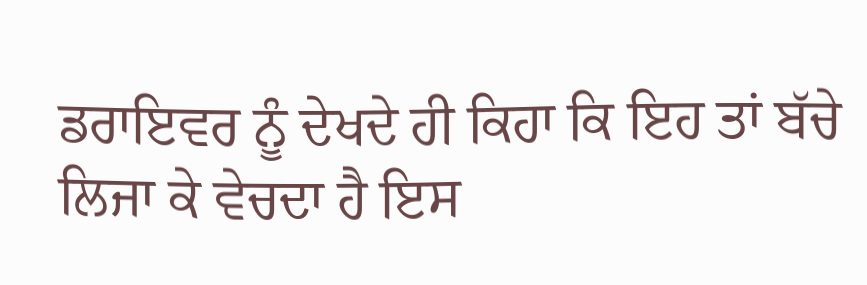ਡਰਾਇਵਰ ਨੂੰ ਦੇਖਦੇ ਹੀ ਕਿਹਾ ਕਿ ਇਹ ਤਾਂ ਬੱਚੇ ਲਿਜਾ ਕੇ ਵੇਚਦਾ ਹੈ ਇਸ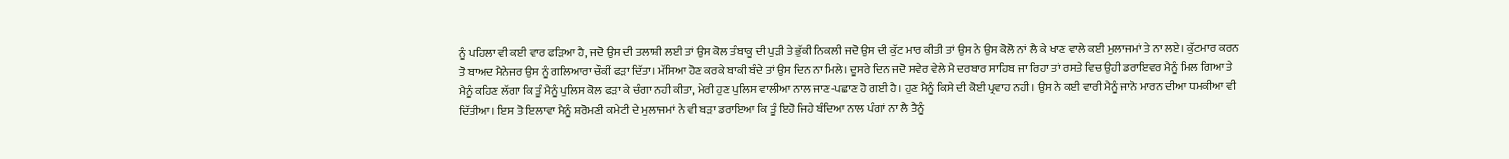ਨੂੰ ਪਹਿਲਾ ਵੀ ਕਈ ਵਾਰ ਫੜਿਆ ਹੈ, ਜਦੋ ਉਸ ਦੀ ਤਲਾਸ਼ੀ ਲਈ ਤਾਂ ਉਸ ਕੋਲ ਤੰਬਾਕੂ ਦੀ ਪੁੜੀ ਤੇ ਭੁੱਕੀ ਨਿਕਲੀ ਜਦੋ ਉਸ ਦੀ ਕੁੱਟ ਮਾਰ ਕੀਤੀ ਤਾਂ ਉਸ ਨੇ ਉਸ ਕੋਲੋ ਨਾਂ ਲੈ ਕੇ ਖਾਣ ਵਾਲੇ ਕਈ ਮੁਲਾਜਮਾਂ ਤੇ ਨਾ ਲਏ। ਕੁੱਟਮਾਰ ਕਰਨ ਤੋ ਬਾਅਦ ਮੈਨੇਜਰ ਉਸ ਨੂੰ ਗਲਿਆਰਾ ਚੌਕੀਂ ਫੜਾ ਦਿੱਤਾ। ਮੱਸਿਆ ਹੋਣ ਕਰਕੇ ਬਾਕੀ ਬੰਦੇ ਤਾਂ ਉਸ ਦਿਨ ਨਾ ਮਿਲੇ। ਦੂਸਰੇ ਦਿਨ ਜਦੋ ਸਵੇਰ ਵੇਲੇ ਮੈ ਦਰਬਾਰ ਸਾਹਿਬ ਜਾ ਰਿਹਾ ਤਾਂ ਰਸਤੇ ਵਿਚ ਉਹੀ ਡਰਾਇਵਰ ਮੈਨੂੰ ਮਿਲ ਗਿਆ ਤੇ ਮੈਨੂੰ ਕਹਿਣ ਲੱਗਾ ਕਿ ਤੂੰ ਮੈਨੂੰ ਪੁਲਿਸ ਕੋਲ ਫੜਾ ਕੇ ਚੰਗਾ ਨਹੀ ਕੀਤਾ, ਮੇਰੀ ਹੁਣ ਪੁਲਿਸ ਵਾਲੀਆ ਨਾਲ ਜਾਣ-ਪਛਾਣ ਹੋ ਗਈ ਹੈ। ਹੁਣ ਮੈਨੂੰ ਕਿਸੇ ਦੀ ਕੋਈ ਪ੍ਰਵਾਹ ਨਹੀ। ਉਸ ਨੇ ਕਈ ਵਾਰੀ ਮੈਨੂੰ ਜਾਨੋ ਮਾਰਨ ਦੀਆ ਧਮਕੀਆ ਵੀ ਦਿੱਤੀਆ। ਇਸ ਤੋ ਇਲਾਵਾ ਮੈਨੂੰ ਸ਼ਰੋਮਣੀ ਕਮੇਟੀ ਦੇ ਮੁਲਾਜਮਾਂ ਨੇ ਵੀ ਬੜਾ ਡਰਾਇਆ ਕਿ ਤੂੰ ਇਹੋ ਜਿਹੇ ਬੰਦਿਆ ਨਾਲ ਪੰਗਾਂ ਨਾ ਲੈ ਤੈਨੂੰ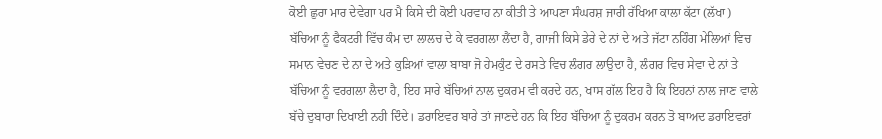ਕੋਈ ਛੁਰਾ ਮਾਰ ਦੇਵੇਗਾ ਪਰ ਮੈ ਕਿਸੇ ਦੀ ਕੋਈ ਪਰਵਾਹ ਨਾ ਕੀਤੀ ਤੇ ਆਪਣਾ ਸੰਘਰਸ਼ ਜਾਰੀ ਰੱਖਿਆ ਕਾਲਾ ਕੱਟਾ (ਲੱਖਾ) ਬੱਚਿਆ ਨੂੰ ਫੈਕਟਰੀ ਵਿੱਚ ਕੰਮ ਦਾ ਲਾਲਚ ਦੇ ਕੇ ਵਰਗਲਾ ਲੈਂਦਾ ਹੈ, ਗਾਜੀ ਕਿਸੇ ਡੇਰੇ ਦੇ ਨਾਂ ਦੇ ਅਤੇ ਜੱਟਾ ਨਹਿੰਗ ਮੇਲਿਆਂ ਵਿਚ ਸਮਾਨ ਵੇਚਣ ਦੇ ਨਾ ਦੇ ਅਤੇ ਕੁੜਿਆਂ ਵਾਲਾ ਬਾਬਾ ਜੋ ਹੇਮਕੁੰਟ ਦੇ ਰਸਤੇ ਵਿਚ ਲੰਗਰ ਲਾਉਦਾ ਹੈ, ਲੰਗਰ ਵਿਚ ਸੇਵਾ ਦੇ ਨਾਂ ਤੇ ਬੱਚਿਆ ਨੂੰ ਵਰਗਲਾ ਲੈਦਾ ਹੈ, ਇਹ ਸਾਰੇ ਬੱਚਿਆਂ ਨਾਲ ਦੁਕਰਮ ਵੀ ਕਰਦੇ ਹਨ, ਖਾਸ ਗੱਲ ਇਹ ਹੈ ਕਿ ਇਹਨਾਂ ਨਾਲ ਜਾਣ ਵਾਲੇ ਬੱਚੇ ਦੁਬਾਰਾ ਦਿਖਾਈ ਨਹੀ ਦਿੰਦੇ। ਡਰਾਇਵਰ ਬਾਰੇ ਤਾਂ ਜਾਣਦੇ ਹਨ ਕਿ ਇਹ ਬੱਚਿਆ ਨੂੰ ਦੁਕਰਮ ਕਰਨ ਤੋ ਬਾਅਦ ਡਰਾਇਵਰਾਂ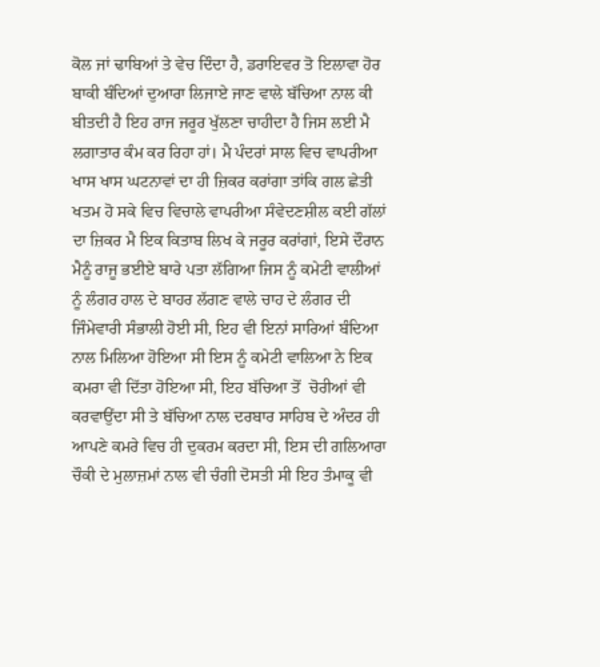ਕੋਲ ਜਾਂ ਢਾਬਿਆਂ ਤੇ ਵੇਚ ਦਿੰਦਾ ਹੈ, ਡਰਾਇਵਰ ਤੋ ਇਲਾਵਾ ਹੋਰ ਬਾਕੀ ਬੰਦਿਆਂ ਦੁਆਰਾ ਲਿਜਾਏ ਜਾਣ ਵਾਲੇ ਬੱਚਿਆ ਨਾਲ ਕੀ ਬੀਤਦੀ ਹੈ ਇਹ ਰਾਜ ਜਰੂਰ ਖੁੱਲਣਾ ਚਾਹੀਦਾ ਹੈ ਜਿਸ ਲਈ ਮੈ ਲਗਾਤਾਰ ਕੰਮ ਕਰ ਰਿਹਾ ਹਾਂ। ਮੈ ਪੰਦਰਾਂ ਸਾਲ ਵਿਚ ਵਾਪਰੀਆ ਖਾਸ ਖਾਸ ਘਟਨਾਵਾਂ ਦਾ ਹੀ ਜ਼ਿਕਰ ਕਰਾਂਗਾ ਤਾਂਕਿ ਗਲ ਛੇਤੀ ਖਤਮ ਹੋ ਸਕੇ ਵਿਚ ਵਿਚਾਲੇ ਵਾਪਰੀਆ ਸੰਵੇਦਣਸ਼ੀਲ ਕਈ ਗੱਲਾਂ ਦਾ ਜ਼ਿਕਰ ਮੈ ਇਕ ਕਿਤਾਬ ਲਿਖ ਕੇ ਜਰੂਰ ਕਰਾਂਗਾਂ, ਇਸੇ ਦੌਰਾਨ ਮੈਨੂੰ ਰਾਜੂ ਭਈਏ ਬਾਰੇ ਪਤਾ ਲੱਗਿਆ ਜਿਸ ਨੂੰ ਕਮੇਟੀ ਵਾਲੀਆਂ ਨੂੰ ਲੰਗਰ ਹਾਲ ਦੇ ਬਾਹਰ ਲੱਗਣ ਵਾਲੇ ਚਾਹ ਦੇ ਲੰਗਰ ਦੀ ਜਿੰਮੇਵਾਰੀ ਸੰਭਾਲੀ ਹੋਈ ਸੀ, ਇਹ ਵੀ ਇਨਾਂ ਸਾਰਿਆਂ ਬੰਦਿਆ ਨਾਲ ਮਿਲਿਆ ਹੋਇਆ ਸੀ ਇਸ ਨੂੰ ਕਮੇਟੀ ਵਾਲਿਆ ਨੇ ਇਕ ਕਮਰਾ ਵੀ ਦਿੱਤਾ ਹੋਇਆ ਸੀ, ਇਹ ਬੱਚਿਆ ਤੋਂ  ਚੋਰੀਆਂ ਵੀ ਕਰਵਾਉਂਦਾ ਸੀ ਤੇ ਬੱਚਿਆ ਨਾਲ ਦਰਬਾਰ ਸਾਹਿਬ ਦੇ ਅੰਦਰ ਹੀ ਆਪਣੇ ਕਮਰੇ ਵਿਚ ਹੀ ਦੁਕਰਮ ਕਰਦਾ ਸੀ, ਇਸ ਦੀ ਗਲਿਆਰਾ ਚੌਕੀ ਦੇ ਮੁਲਾਜ਼ਮਾਂ ਨਾਲ ਵੀ ਚੰਗੀ ਦੋਸਤੀ ਸੀ ਇਹ ਤੰਮਾਕੂ ਵੀ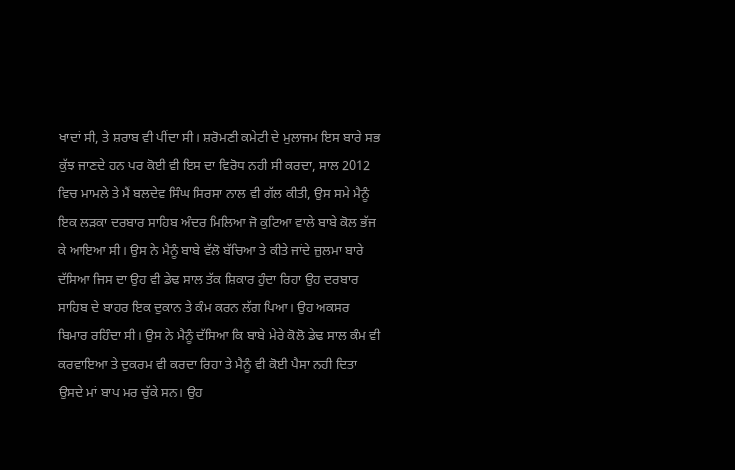ਖਾਦਾਂ ਸੀ, ਤੇ ਸ਼ਰਾਬ ਵੀ ਪੀਂਦਾ ਸੀ। ਸ਼ਰੋਮਣੀ ਕਮੇਟੀ ਦੇ ਮੁਲਾਜਮ ਇਸ ਬਾਰੇ ਸਭ ਕੁੱਝ ਜਾਣਦੇ ਹਨ ਪਰ ਕੋਈ ਵੀ ਇਸ ਦਾ ਵਿਰੋਧ ਨਹੀ ਸੀ ਕਰਦਾ, ਸਾਲ 2012 ਵਿਚ ਮਾਮਲੇ ਤੇ ਮੈਂ ਬਲਦੇਵ ਸਿੰਘ ਸਿਰਸਾ ਨਾਲ ਵੀ ਗੱਲ ਕੀਤੀ, ਉਸ ਸਮੇ ਮੈਨੂੰ ਇਕ ਲੜਕਾ ਦਰਬਾਰ ਸਾਹਿਬ ਅੰਦਰ ਮਿਲਿਆ ਜੋ ਕੁਟਿਆ ਵਾਲੇ ਬਾਬੇ ਕੋਲ ਭੱਜ ਕੇ ਆਇਆ ਸੀ। ਉਸ ਨੇ ਮੈਨੂੰ ਬਾਬੇ ਵੱਲੋ ਬੱਚਿਆ ਤੇ ਕੀਤੇ ਜਾਂਦੇ ਜ਼ੁਲਮਾ ਬਾਰੇ ਦੱਸਿਆ ਜਿਸ ਦਾ ਉਹ ਵੀ ਡੇਢ ਸਾਲ ਤੱਕ ਸ਼ਿਕਾਰ ਹੁੰਦਾ ਰਿਹਾ ਉਹ ਦਰਬਾਰ ਸਾਹਿਬ ਦੇ ਬਾਹਰ ਇਕ ਦੁਕਾਨ ਤੇ ਕੰਮ ਕਰਨ ਲੱਗ ਪਿਆ। ਉਹ ਅਕਸਰ ਬਿਮਾਰ ਰਹਿੰਦਾ ਸੀ। ਉਸ ਨੇ ਮੈਨੂੰ ਦੱਸਿਆ ਕਿ ਬਾਬੇ ਮੇਰੇ ਕੋਲੋ ਡੇਢ ਸਾਲ ਕੰਮ ਵੀ ਕਰਵਾਇਆ ਤੇ ਦੁਕਰਮ ਵੀ ਕਰਦਾ ਰਿਹਾ ਤੇ ਮੈਨੂੰ ਵੀ ਕੋਈ ਪੈਸਾ ਨਹੀ ਦਿਤਾ ਉਸਦੇ ਮਾਂ ਬਾਪ ਮਰ ਚੁੱਕੇ ਸਨ। ਉਹ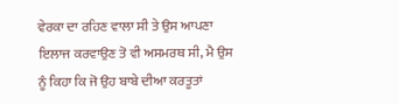ਵੇਰਕਾ ਦਾ ਰਹਿਣ ਵਾਲਾ ਸੀ ਤੇ ਉਸ ਆਪਣਾ ਇਲਾਜ ਕਰਵਾਉਣ ਤੋ ਵੀ ਅਸਮਰਥ ਸੀ, ਮੈ ਉਸ ਨੂੰ ਕਿਹਾ ਕਿ ਜੋ ਉਹ ਬਾਬੇ ਦੀਆ ਕਰਤੂਤਾਂ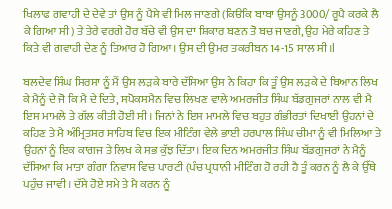ਖਿਲਾਫ ਗਵਾਹੀ ਦੇ ਦੇਵੇ ਤਾਂ ਉਸ ਨੂੰ ਪੈਸੇ ਵੀ ਮਿਲ ਜਾਣਗੇ (ਕਿੳਕਿ ਬਾਬਾ ਉਸਨੂੰ 3000/ ਰੂਪੈ ਕਰਕੇ ਲੈ ਕੇ ਗਿਆ ਸੀ) ਤੇ ਤੇਰੇ ਵਰਗੇ ਹੋਰ ਬੱਚੇ ਵੀ ਉਸ ਦਾ ਸ਼ਿਕਾਰ ਬਣਨ ਤੋ ਬਚ ਜਾਣਗੇ, ਉਹ ਮੇਰੇ ਕਹਿਣ ਤੇ ਕਿਤੇ ਵੀ ਗਵਾਹੀ ਦੇਣ ਨੂੰ ਤਿਆਰ ਹੋ ਗਿਆ। ਉਸ ਦੀ ਉਮਰ ਤਕਰੀਬਨ 14-15 ਸਾਲ ਸੀ।l

ਬਲਦੇਵ ਸਿੰਘ ਸਿਰਸਾ ਨੂੰ ਮੈਂ ਉਸ ਲੜਕੇ ਬਾਰੇ ਦੱਸਿਆ ਉਸ ਨੇ ਕਿਹਾ ਕਿ ਤੂੰ ਉਸ ਲੜਕੇ ਦੇ ਬਿਆਨ ਲਿਖ ਕੇ ਮੈਨੂੰ ਦੇ ਜੋ ਕਿ ਮੈ ਦੇ ਦਿਤੇ, ਸਪੋਕਸਮੈਨ ਵਿਚ ਲਿਖਣ ਵਾਲੇ ਅਮਰਜੀਤ ਸਿੰਘ ਬੱਡਗੁਜਰਾਂ ਨਾਲ ਵੀ ਮੈ ਇਸ ਮਾਮਲੇ ਤੇ ਗੱਲ ਕੀਤੀ ਹੋਈ ਸੀ। ਜਿਨਾਂ ਨੇ ਇਸ ਮਾਮਲੇ ਵਿਚ ਬਹੁਤ ਗੰਭੀਰਤਾਂ ਦਿਖਾਈ ਉਹਨਾਂ ਦੇ ਕਹਿਣ ਤੇ ਮੈ ਅੰਮ੍ਰਿਤਸਰ ਸਾਹਿਬ ਵਿਚ ਇਕ ਮੀਟਿੰਗ ਵੇਲੇ ਭਾਈ ਹਰਪਾਲ ਸਿੰਘ ਚੀਮਾ ਨੂੰ ਵੀ ਮਿਲਿਆ ਤੇ ਉਹਨਾਂ ਨੂੰ ਇਕ ਕਾਗਜ ਤੇ ਲਿਖ ਕੇ ਸਭ ਕੁੱਝ ਦਿੱਤਾ। ਇਕ ਦਿਨ ਅਮਰਜੀਤ ਸਿੰਘ ਬੱਡਗੁਜਰਾਂ ਨੇ ਮੈਨੂੰ ਦੱਸਿਆ ਕਿ ਮਾਤਾ ਗੰਗਾ ਨਿਵਾਸ ਵਿਚ ਪਾਰਟੀ (ਪੰਚ ਪ੍ਰਧਾਨੀ ਮੀਟਿੰਗ ਹੋ ਰਹੀ ਹੈ ਤੂੰ ਕਰਨ ਨੂੰ ਲੈ ਕੇ ਉੱਥੇ ਪਹੁੰਚ ਜਾਵੀ। ਦੱਸੇ ਹੋਏ ਸਮੇ ਤੇ ਮੈ ਕਰਨ ਨੂੰ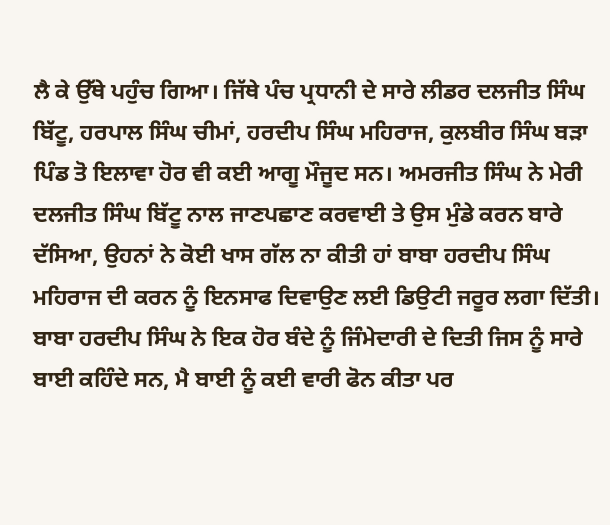ਲੈ ਕੇ ਉੱਥੇ ਪਹੁੰਚ ਗਿਆ। ਜਿੱਥੇ ਪੰਚ ਪ੍ਰਧਾਨੀ ਦੇ ਸਾਰੇ ਲੀਡਰ ਦਲਜੀਤ ਸਿੰਘ ਬਿੱਟੂ, ਹਰਪਾਲ ਸਿੰਘ ਚੀਮਾਂ, ਹਰਦੀਪ ਸਿੰਘ ਮਹਿਰਾਜ, ਕੁਲਬੀਰ ਸਿੰਘ ਬੜਾ ਪਿੰਡ ਤੋ ਇਲਾਵਾ ਹੋਰ ਵੀ ਕਈ ਆਗੂ ਮੌਜੂਦ ਸਨ। ਅਮਰਜੀਤ ਸਿੰਘ ਨੇ ਮੇਰੀ ਦਲਜੀਤ ਸਿੰਘ ਬਿੱਟੂ ਨਾਲ ਜਾਣਪਛਾਣ ਕਰਵਾਈ ਤੇ ਉਸ ਮੁੰਡੇ ਕਰਨ ਬਾਰੇ ਦੱਸਿਆ, ਉਹਨਾਂ ਨੇ ਕੋਈ ਖਾਸ ਗੱਲ ਨਾ ਕੀਤੀ ਹਾਂ ਬਾਬਾ ਹਰਦੀਪ ਸਿੰਘ ਮਹਿਰਾਜ ਦੀ ਕਰਨ ਨੂੰ ਇਨਸਾਫ ਦਿਵਾਉਣ ਲਈ ਡਿਉਟੀ ਜਰੂਰ ਲਗਾ ਦਿੱਤੀ। ਬਾਬਾ ਹਰਦੀਪ ਸਿੰਘ ਨੇ ਇਕ ਹੋਰ ਬੰਦੇ ਨੂੰ ਜਿੰਮੇਦਾਰੀ ਦੇ ਦਿਤੀ ਜਿਸ ਨੂੰ ਸਾਰੇ ਬਾਈ ਕਹਿੰਦੇ ਸਨ, ਮੈ ਬਾਈ ਨੂੰ ਕਈ ਵਾਰੀ ਫੋਨ ਕੀਤਾ ਪਰ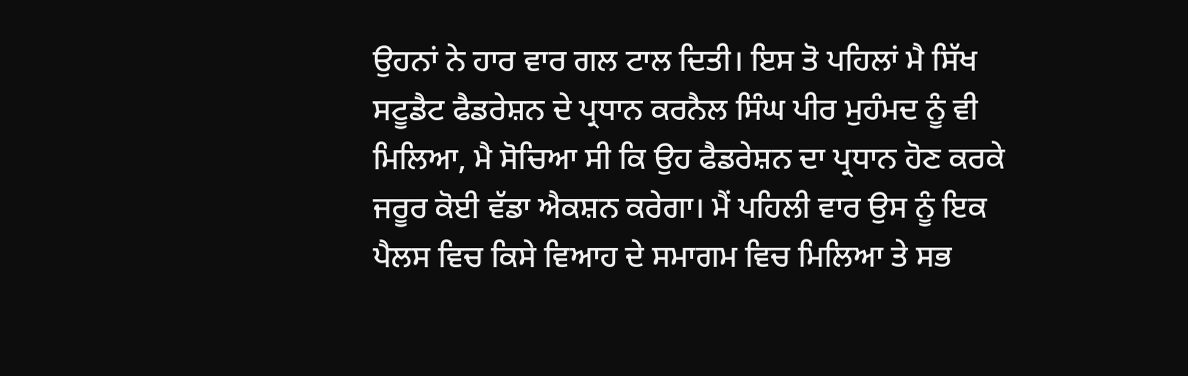ਉਹਨਾਂ ਨੇ ਹਾਰ ਵਾਰ ਗਲ ਟਾਲ ਦਿਤੀ। ਇਸ ਤੋ ਪਹਿਲਾਂ ਮੈ ਸਿੱਖ ਸਟੂਡੈਟ ਫੈਡਰੇਸ਼ਨ ਦੇ ਪ੍ਰਧਾਨ ਕਰਨੈਲ ਸਿੰਘ ਪੀਰ ਮੁਹੰਮਦ ਨੂੰ ਵੀ ਮਿਲਿਆ, ਮੈ ਸੋਚਿਆ ਸੀ ਕਿ ਉਹ ਫੈਡਰੇਸ਼ਨ ਦਾ ਪ੍ਰਧਾਨ ਹੋਣ ਕਰਕੇ ਜਰੂਰ ਕੋਈ ਵੱਡਾ ਐਕਸ਼ਨ ਕਰੇਗਾ। ਮੈਂ ਪਹਿਲੀ ਵਾਰ ਉਸ ਨੂੰ ਇਕ ਪੈਲਸ ਵਿਚ ਕਿਸੇ ਵਿਆਹ ਦੇ ਸਮਾਗਮ ਵਿਚ ਮਿਲਿਆ ਤੇ ਸਭ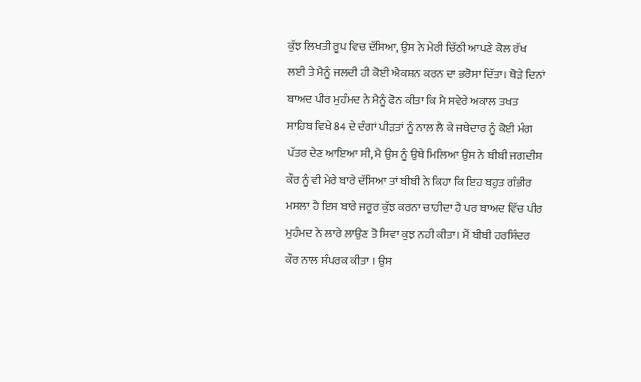ਕੁੱਝ ਲਿਖਤੀ ਰੂਪ ਵਿਚ ਦੱਸਿਆ, ਉਸ ਨੇ ਮੇਰੀ ਚਿੱਠੀ ਆਪਣੇ ਕੋਲ ਰੱਖ ਲਈ ਤੇ ਮੈਨੂੰ ਜਲਦੀ ਹੀ ਕੋਈ ਐਕਸ਼ਨ ਕਰਨ ਦਾ ਭਰੋਸਾ ਦਿੱਤਾ। ਥੋੜੇ ਦਿਨਾਂ ਬਾਅਦ ਪੀਰ ਮੁਹੰਮਦ ਨੇ ਮੈਨੂੰ ਫੋਨ ਕੀਤਾ ਕਿ ਮੈ ਸਵੇਰੇ ਅਕਾਲ ਤਖਤ ਸਾਹਿਬ ਵਿਖੇ 84 ਦੇ ਦੰਗਾਂ ਪੀੜਤਾਂ ਨੂੰ ਨਾਲ ਲੈ ਕੇ ਜਥੇਦਾਰ ਨੂੰ ਕੋਈ ਮੰਗ ਪੱਤਰ ਦੇਣ ਆਇਆ ਸੀ, ਮੈ ਉਸ ਨੂੰ ਉਥੇ ਮਿਲਿਆ ਉਸ ਨੇ ਬੀਬੀ ਜਗਦੀਸ਼ ਕੌਰ ਨੂੰ ਵੀ ਮੇਰੇ ਬਾਰੇ ਦੱਸਿਆ ਤਾਂ ਬੀਬੀ ਨੇ ਕਿਹਾ ਕਿ ਇਹ ਬਹੁਤ ਗੰਭੀਰ ਮਸਲਾ ਹੈ ਇਸ ਬਾਰੇ ਜਰੂਰ ਕੁੱਝ ਕਰਨਾ ਚਾਹੀਦਾ ਹੈ ਪਰ ਬਾਅਦ ਵਿੱਚ ਪੀਰ ਮੁਹੰਮਦ ਨੇ ਲਾਰੇ ਲਾਉਣ ਤੋ ਸਿਵਾ ਕੁਝ ਨਹੀ ਕੀਤਾ। ਮੈਂ ਬੀਬੀ ਹਰਸ਼ਿੰਦਰ ਕੌਰ ਨਾਲ ਸੰਪਰਕ ਕੀਤਾ । ਉਸ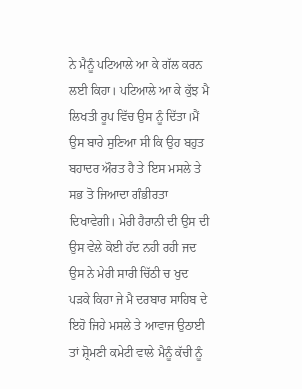ਨੇ ਮੈਨੂੰ ਪਟਿਆਲੇ ਆ ਕੇ ਗੱਲ ਕਰਨ ਲਈ ਕਿਹਾ। ਪਟਿਆਲੇ ਆ ਕੇ ਕੁੱਝ ਮੈ ਲਿਖਤੀ ਰੂਪ ਵਿੱਚ ਉਸ ਨੂੰ ਦਿੱਤਾ।ਮੈਂ ਉਸ ਬਾਰੇ ਸੁਣਿਆ ਸੀ ਕਿ ਉਹ ਬਹੁਤ ਬਹਾਦਰ ਔਰਤ ਹੈ ਤੇ ਇਸ ਮਸਲੇ ਤੇ ਸਭ ਤੋ ਜਿਆਦਾ ਗੰਭੀਰਤਾ ਦਿਖਾਵੇਗੀ। ਮੇਰੀ ਹੈਰਾਨੀ ਦੀ ਉਸ ਦੀ ਉਸ ਵੇਲੇ ਕੋਈ ਹੱਦ ਨਹੀ ਰਹੀ ਜਦ ਉਸ ਨੇ ਮੇਰੀ ਸਾਰੀ ਚਿੱਠੀ ਚ ਖੁਦ ਪੜਕੇ ਕਿਹਾ ਜੇ ਮੈ ਦਰਬਾਰ ਸਾਹਿਬ ਦੇ ਇਹੋ ਜਿਹੇ ਮਸਲੇ ਤੇ ਆਵਾਜ ਉਠਾਈ ਤਾਂ ਸ਼੍ਰੋਮਣੀ ਕਮੇਟੀ ਵਾਲੇ ਮੈਨੂੰ ਕੱਚੀ ਨੂੰ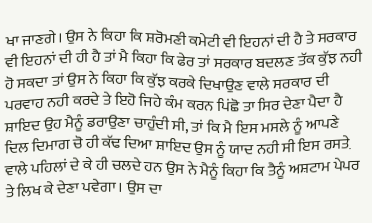ਖਾ ਜਾਣਗੇ। ਉਸ ਨੇ ਕਿਹਾ ਕਿ ਸ਼ਰੋਮਣੀ ਕਮੇਟੀ ਵੀ ਇਹਨਾਂ ਦੀ ਹੈ ਤੇ ਸਰਕਾਰ ਵੀ ਇਹਨਾਂ ਦੀ ਹੀ ਹੈ ਤਾਂ ਮੈ ਕਿਹਾ ਕਿ ਫੇਰ ਤਾਂ ਸਰਕਾਰ ਬਦਲਣ ਤੱਕ ਕੁੱਝ ਨਹੀ ਹੋ ਸਕਦਾ ਤਾਂ ਉਸ ਨੇ ਕਿਹਾ ਕਿ ਕੁੱਝ ਕਰਕੇ ਦਿਖਾਉਣ ਵਾਲੇ ਸਰਕਾਰ ਦੀ ਪਰਵਾਹ ਨਹੀ ਕਰਦੇ ਤੇ ਇਹੋ ਜਿਹੇ ਕੰਮ ਕਰਨ ਪਿਂਛੋ ਤਾ ਸਿਰ ਦੇਣਾ ਪੈਦਾ ਹੈ ਸ਼ਾਇਦ ਉਹ ਮੈਨੂੰ ਡਰਾਉਣਾ ਚਾਹੁੰਦੀ ਸੀ, ਤਾਂ ਕਿ ਮੈ ਇਸ ਮਸਲੇ ਨੂੰ ਆਪਣੇ ਦਿਲ ਦਿਮਾਗ ਚੋ ਹੀ ਕੱਢ ਦਿਆ ਸ਼ਾਇਦ ਉਸ ਨੂੰ ਯਾਦ ਨਹੀ ਸੀ ਇਸ ਰਸਤ਼ੇ ਵਾਲੇ ਪਹਿਲਾਂ ਦੇ ਕੇ ਹੀ ਚਲਦੇ ਹਨ ਉਸ ਨੇ ਮੈਨੂੰ ਕਿਹਾ ਕਿ ਤੈਨੂੰ ਅਸ਼ਟਾਮ ਪੇਪਰ ਤੇ ਲਿਖ ਕੇ ਦੇਣਾ ਪਵੇਗਾ। ਉਸ ਦਾ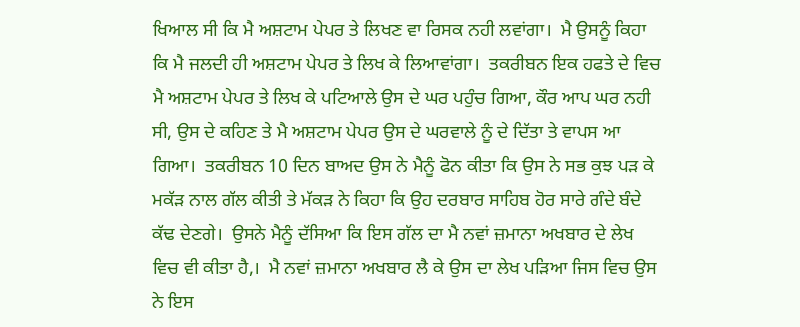ਖਿਆਲ ਸੀ ਕਿ ਮੈ ਅਸ਼ਟਾਮ ਪੇਪਰ ਤੇ ਲਿਖਣ ਵਾ ਰਿਸਕ ਨਹੀ ਲਵਾਂਗਾ।  ਮੈ ਉਸਨੂੰ ਕਿਹਾ ਕਿ ਮੈ ਜਲਦੀ ਹੀ ਅਸ਼ਟਾਮ ਪੇਪਰ ਤੇ ਲਿਖ ਕੇ ਲਿਆਵਾਂਗਾ।  ਤਕਰੀਬਨ ਇਕ ਹਫਤੇ ਦੇ ਵਿਚ ਮੈ ਅਸ਼ਟਾਮ ਪੇਪਰ ਤੇ ਲਿਖ ਕੇ ਪਟਿਆਲੇ ਉਸ ਦੇ ਘਰ ਪਹੁੰਚ ਗਿਆ, ਕੌਰ ਆਪ ਘਰ ਨਹੀ ਸੀ, ਉਸ ਦੇ ਕਹਿਣ ਤੇ ਮੈ ਅਸ਼ਟਾਮ ਪੇਪਰ ਉਸ ਦੇ ਘਰਵਾਲੇ ਨੂੰ ਦੇ ਦਿੱਤਾ ਤੇ ਵਾਪਸ ਆ ਗਿਆ।  ਤਕਰੀਬਨ 10 ਦਿਨ ਬਾਅਦ ਉਸ ਨੇ ਮੈਨੂੰ ਫੋਨ ਕੀਤਾ ਕਿ ਉਸ ਨੇ ਸਭ ਕੁਝ ਪੜ ਕੇ ਮਕੱੜ ਨਾਲ ਗੱਲ ਕੀਤੀ ਤੇ ਮੱਕੜ ਨੇ ਕਿਹਾ ਕਿ ਉਹ ਦਰਬਾਰ ਸਾਹਿਬ ਹੋਰ ਸਾਰੇ ਗੰਦੇ ਬੰਦੇ ਕੱਢ ਦੇਣਗੇ।  ਉਸਨੇ ਮੈਨੂੰ ਦੱਸਿਆ ਕਿ ਇਸ ਗੱਲ ਦਾ ਮੈ ਨਵਾਂ ਜ਼ਮਾਨਾ ਅਖਬਾਰ ਦੇ ਲੇਖ ਵਿਚ ਵੀ ਕੀਤਾ ਹੈ,।  ਮੈ ਨਵਾਂ ਜ਼ਮਾਨਾ ਅਖਬਾਰ ਲੈ ਕੇ ਉਸ ਦਾ ਲੇਖ ਪੜਿਆ ਜਿਸ ਵਿਚ ਉਸ ਨੇ ਇਸ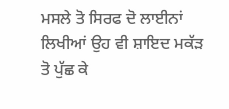ਮਸਲੇ ਤੋ ਸਿਰਫ ਦੋ ਲਾਈਨਾਂ ਲਿਖੀਆਂ ਉਹ ਵੀ ਸ਼ਾਇਦ ਮਕੱੜ ਤੋ ਪੁੱਛ ਕੇ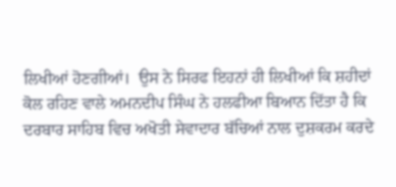ਲਿਖੀਆਂ ਹੋਣਗੀਆਂ।  ਉਸ ਨੇ ਸਿਰਫ ਇਹਨਾਂ ਹੀ ਲਿਖੀਆਂ ਕਿ ਸ਼ਹੀਦਾਂ ਕੋਲ ਰਹਿਣ ਵਾਲੇ ਅਮਨਦੀਪ ਸਿੰਘ ਨੇ ਹਲਫੀਆ ਬਿਆਨ ਦਿੱਤਾ ਹੈ ਕਿ ਦਰਬਾਰ ਸਾਹਿਬ ਵਿਚ ਅਖੋਤੀ ਸੇਵਾਦਾਰ ਬੱਚਿਆਂ ਨਾਲ ਦੁਸ਼ਕਰਮ ਕਰਦੇ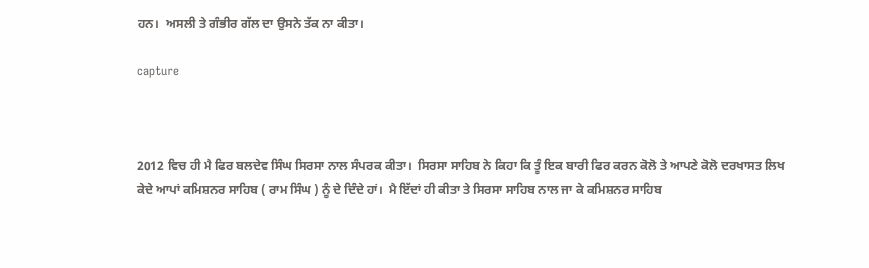ਹਨ।  ਅਸਲੀ ਤੇ ਗੰਭੀਰ ਗੱਲ ਦਾ ਉਸਨੇ ਤੱਕ ਨਾ ਕੀਤਾ।

capture



2012 ਵਿਚ ਹੀ ਮੈ ਫਿਰ ਬਲਦੇਵ ਸਿੰਘ ਸਿਰਸਾ ਨਾਲ ਸੰਪਰਕ ਕੀਤਾ।  ਸਿਰਸਾ ਸਾਹਿਬ ਨੇ ਕਿਹਾ ਕਿ ਤੂੰ ਇਕ ਬਾਰੀ ਫਿਰ ਕਰਨ ਕੋਲੋ ਤੇ ਆਪਣੇ ਕੋਲੋ ਦਰਖਾਸਤ ਲਿਖ ਕੇਦੇ ਆਪਾਂ ਕਮਿਸ਼ਨਰ ਸਾਹਿਬ ( ਰਾਮ ਸਿੰਘ ) ਨੂੰ ਦੇ ਦਿੰਦੇ ਹਾਂ।  ਮੈ ਇੱਦਾਂ ਹੀ ਕੀਤਾ ਤੇ ਸਿਰਸਾ ਸਾਹਿਬ ਨਾਲ ਜਾ ਕੇ ਕਮਿਸ਼ਨਰ ਸਾਹਿਬ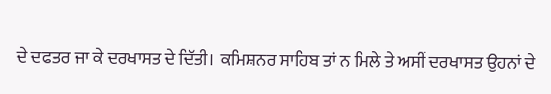ਦੇ ਦਫਤਰ ਜਾ ਕੇ ਦਰਖਾਸਤ ਦੇ ਦਿੱਤੀ।  ਕਮਿਸ਼ਨਰ ਸਾਹਿਬ ਤਾਂ ਨ ਮਿਲੇ ਤੇ ਅਸੀਂ ਦਰਖਾਸਤ ਉਹਨਾਂ ਦੇ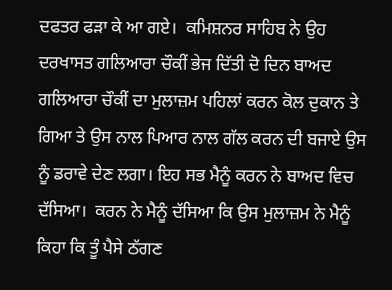ਦਫਤਰ ਫੜਾ ਕੇ ਆ ਗਏ।  ਕਮਿਸ਼ਨਰ ਸਾਹਿਬ ਨੇ ਉਹ ਦਰਖਾਸਤ ਗਲਿਆਰਾ ਚੌਕੀਂ ਭੇਜ ਦਿੱਤੀ ਦੋ ਦਿਨ ਬਾਅਦ ਗਲਿਆਰਾ ਚੌਕੀਂ ਦਾ ਮੁਲਾਜ਼ਮ ਪਹਿਲਾਂ ਕਰਨ ਕੋਲ ਦੁਕਾਨ ਤੇ ਗਿਆ ਤੇ ਉਸ ਨਾਲ ਪਿਆਰ ਨਾਲ ਗੱਲ ਕਰਨ ਦੀ ਬਜਾਏ ਉਸ ਨੂੰ ਡਰਾਵੇ ਦੇਣ ਲਗਾ। ਇਹ ਸਭ ਮੈਨੂੰ ਕਰਨ ਨੇ ਬਾਅਦ ਵਿਚ ਦੱਸਿਆ।  ਕਰਨ ਨੇ ਮੈਨੂੰ ਦੱਸਿਆ ਕਿ ਉਸ ਮੁਲਾਜ਼ਮ ਨੇ ਮੈਨੂੰ ਕਿਹਾ ਕਿ ਤੂੰ ਪੈਸੇ ਠੱਗਣ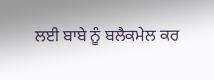ਲਈ ਬਾਬੇ ਨੂੰ ਬਲੈਕਮੇਲ ਕਰ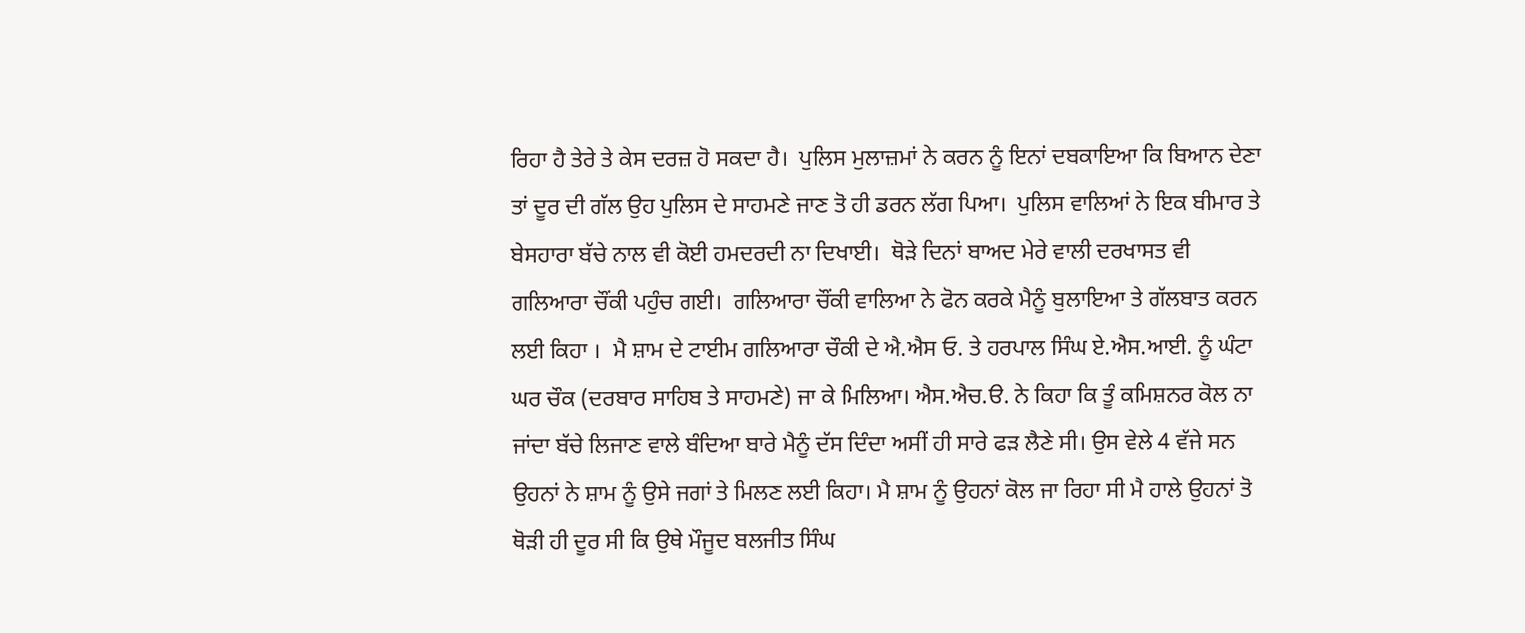ਰਿਹਾ ਹੈ ਤੇਰੇ ਤੇ ਕੇਸ ਦਰਜ਼ ਹੋ ਸਕਦਾ ਹੈ।  ਪੁਲਿਸ ਮੁਲਾਜ਼ਮਾਂ ਨੇ ਕਰਨ ਨੂੰ ਇਨਾਂ ਦਬਕਾਇਆ ਕਿ ਬਿਆਨ ਦੇਣਾ ਤਾਂ ਦੂਰ ਦੀ ਗੱਲ ਉਹ ਪੁਲਿਸ ਦੇ ਸਾਹਮਣੇ ਜਾਣ ਤੋ ਹੀ ਡਰਨ ਲੱਗ ਪਿਆ।  ਪੁਲਿਸ ਵਾਲਿਆਂ ਨੇ ਇਕ ਬੀਮਾਰ ਤੇ ਬੇਸਹਾਰਾ ਬੱਚੇ ਨਾਲ ਵੀ ਕੋਈ ਹਮਦਰਦੀ ਨਾ ਦਿਖਾਈ।  ਥੋੜੇ ਦਿਨਾਂ ਬਾਅਦ ਮੇਰੇ ਵਾਲੀ ਦਰਖਾਸਤ ਵੀ ਗਲਿਆਰਾ ਚੌਂਕੀ ਪਹੁੰਚ ਗਈ।  ਗਲਿਆਰਾ ਚੌਂਕੀ ਵਾਲਿਆ ਨੇ ਫੋਨ ਕਰਕੇ ਮੈਨੂੰ ਬੁਲਾਇਆ ਤੇ ਗੱਲਬਾਤ ਕਰਨ ਲਈ ਕਿਹਾ ।  ਮੈ ਸ਼ਾਮ ਦੇ ਟਾਈਮ ਗਲਿਆਰਾ ਚੌਕੀ ਦੇ ਐ.ਐਸ ਓ. ਤੇ ਹਰਪਾਲ ਸਿੰਘ ਏ.ਐਸ.ਆਈ. ਨੂੰ ਘੰਟਾ ਘਰ ਚੌਕ (ਦਰਬਾਰ ਸਾਹਿਬ ਤੇ ਸਾਹਮਣੇ) ਜਾ ਕੇ ਮਿਲਿਆ। ਐਸ.ਐਚ.ੳ. ਨੇ ਕਿਹਾ ਕਿ ਤੂੰ ਕਮਿਸ਼ਨਰ ਕੋਲ ਨਾ ਜਾਂਦਾ ਬੱਚੇ ਲਿਜਾਣ ਵਾਲੇ ਬੰਦਿਆ ਬਾਰੇ ਮੈਨੂੰ ਦੱਸ ਦਿੰਦਾ ਅਸੀਂ ਹੀ ਸਾਰੇ ਫੜ ਲੈਣੇ ਸੀ। ਉਸ ਵੇਲੇ 4 ਵੱਜੇ ਸਨ ਉਹਨਾਂ ਨੇ ਸ਼ਾਮ ਨੂੰ ਉਸੇ ਜਗਾਂ ਤੇ ਮਿਲਣ ਲਈ ਕਿਹਾ। ਮੈ ਸ਼ਾਮ ਨੂੰ ਉਹਨਾਂ ਕੋਲ ਜਾ ਰਿਹਾ ਸੀ ਮੈ ਹਾਲੇ ਉਹਨਾਂ ਤੋ ਥੋੜੀ ਹੀ ਦੂਰ ਸੀ ਕਿ ਉਥੇ ਮੌਜੂਦ ਬਲਜੀਤ ਸਿੰਘ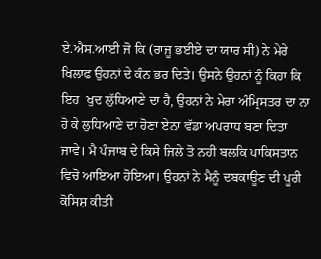ਏ.ਐਸ.ਆਈ ਜੋ ਕਿ (ਰਾਜੂ ਭਈਏ ਦਾ ਯਾਰ ਸੀ) ਨੇ ਮੇਰੇ ਖਿਲਾਫ ਉਹਨਾਂ ਦੇ ਕੰਨ ਭਰ ਦਿਤੇ। ਉਸਨੇ ਉਹਨਾਂ ਨੂੰ ਕਿਹਾ ਕਿ ਇਹ  ਖੁਦ ਲੁੱਧਿਆਣੇ ਦਾ ਹੈ, ਉਹਨਾਂ ਨੇ ਮੇਰਾ ਅੰਮ੍ਰਿਸਤਰ ਦਾ ਨਾ ਹੋ ਕੇ ਲੁਧਿਆਣੇ ਦਾ ਹੋਣਾ ਏਨਾ ਵੱਡਾ ਅਪਰਾਧ ਬਣਾ ਦਿਤਾ ਜਾਵੇ। ਮੈ ਪੰਜਾਬ ਦੇ ਕਿਸੇ ਜਿਲੇ ਤੋ ਨਹੀ ਬਲਕਿ ਪਾਕਿਸਤਾਨ ਵਿਚੋ ਆਇਆ ਹੋਇਆ। ਉਹਨਾਂ ਨੇ ਮੈਨੂੰ ਦਬਕਾਊਣ ਦੀ ਪੂਰੀ ਕੋਸਿਸ਼ ਕੀਤੀ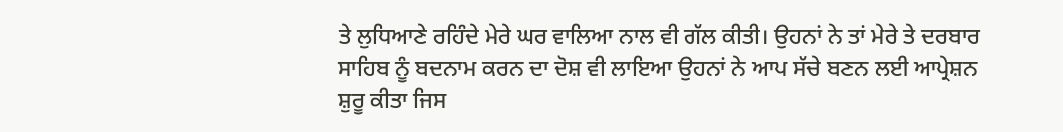ਤੇ ਲੁਧਿਆਣੇ ਰਹਿੰਦੇ ਮੇਰੇ ਘਰ ਵਾਲਿਆ ਨਾਲ ਵੀ ਗੱਲ ਕੀਤੀ। ਉਹਨਾਂ ਨੇ ਤਾਂ ਮੇਰੇ ਤੇ ਦਰਬਾਰ ਸਾਹਿਬ ਨੂੰ ਬਦਨਾਮ ਕਰਨ ਦਾ ਦੋਸ਼ ਵੀ ਲਾਇਆ ਉਹਨਾਂ ਨੇ ਆਪ ਸੱਚੇ ਬਣਨ ਲਈ ਆਪ੍ਰੇਸ਼ਨ ਸ਼ੁਰੂ ਕੀਤਾ ਜਿਸ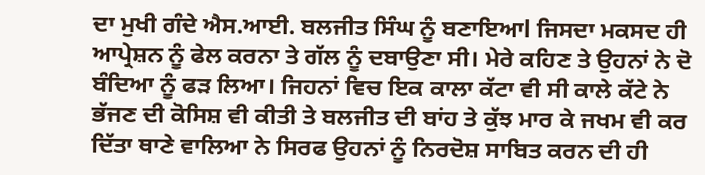ਦਾ ਮੁਖੀ ਗੰਦੇ ਐਸ.ਆਈ. ਬਲਜੀਤ ਸਿੰਘ ਨੂੰ ਬਣਾਇਆl ਜਿਸਦਾ ਮਕਸਦ ਹੀ ਆਪ੍ਰੇਸ਼ਨ ਨੂੰ ਫੇਲ ਕਰਨਾ ਤੇ ਗੱਲ ਨੂੰ ਦਬਾਉਣਾ ਸੀ। ਮੇਰੇ ਕਹਿਣ ਤੇ ਉਹਨਾਂ ਨੇ ਦੋ ਬੰਦਿਆ ਨੂੰ ਫੜ ਲਿਆ। ਜਿਹਨਾਂ ਵਿਚ ਇਕ ਕਾਲਾ ਕੱਟਾ ਵੀ ਸੀ ਕਾਲੇ ਕੱਟੇ ਨੇ ਭੱਜਣ ਦੀ ਕੋਸਿਸ਼ ਵੀ ਕੀਤੀ ਤੇ ਬਲਜੀਤ ਦੀ ਬਾਂਹ ਤੇ ਕੁੱਝ ਮਾਰ ਕੇ ਜਖਮ ਵੀ ਕਰ ਦਿੱਤਾ ਥਾਣੇ ਵਾਲਿਆ ਨੇ ਸਿਰਫ ਉਹਨਾਂ ਨੂੰ ਨਿਰਦੋਸ਼ ਸਾਬਿਤ ਕਰਨ ਦੀ ਹੀ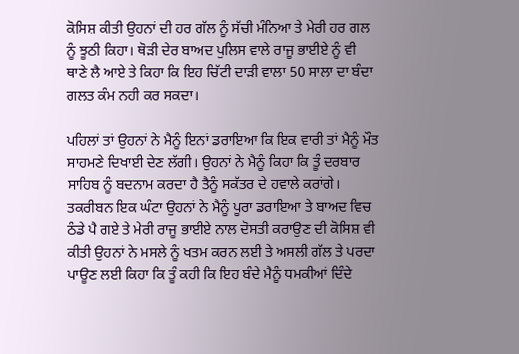ਕੋਸਿਸ਼ ਕੀਤੀ ਉਹਨਾਂ ਦੀ ਹਰ ਗੱਲ ਨੂੰ ਸੱਚੀ ਮੰਨਿਆ ਤੇ ਮੇਰੀ ਹਰ ਗਲ ਨੂੰ ਝੂਠੀ ਕਿਹਾ। ਥੋੜੀ ਦੇਰ ਬਾਅਦ ਪੁਲਿਸ ਵਾਲੇ ਰਾਜੂ ਭਾਈਏ ਨੂੰ ਵੀ ਥਾਣੇ ਲੈ ਆਏ ਤੇ ਕਿਹਾ ਕਿ ਇਹ ਚਿੱਟੀ ਦਾੜੀ ਵਾਲਾ 50 ਸਾਲਾ ਦਾ ਬੰਦਾ ਗਲਤ ਕੰਮ ਨਹੀ ਕਰ ਸਕਦਾ।

ਪਹਿਲਾਂ ਤਾਂ ਉਹਨਾਂ ਨੇ ਮੈਨੂੰ ਇਨਾਂ ਡਰਾਇਆ ਕਿ ਇਕ ਵਾਰੀ ਤਾਂ ਮੈਨੂੰ ਮੌਤ ਸਾਹਮਣੇ ਦਿਖਾਈ ਦੇਣ ਲੱਗੀ। ਉਹਨਾਂ ਨੇ ਮੈਨੂੰ ਕਿਹਾ ਕਿ ਤੂੰ ਦਰਬਾਰ ਸਾਹਿਬ ਨੂੰ ਬਦਨਾਮ ਕਰਦਾ ਹੈ ਤੈਨੂੰ ਸਕੱਤਰ ਦੇ ਹਵਾਲੇ ਕਰਾਂਗੇ। ਤਕਰੀਬਨ ਇਕ ਘੰਟਾ ਉਹਨਾਂ ਨੇ ਮੈਨੂੰ ਪੂਰਾ ਡਰਾਇਆ ਤੇ ਬਾਅਦ ਵਿਚ ਠੰਡੇ ਪੈ ਗਏ ਤੇ ਮੇਰੀ ਰਾਜੂ ਭਾਈਏ ਨਾਲ ਦੋਸਤੀ ਕਰਾਉਣ ਦੀ ਕੋਸਿਸ਼ ਵੀ ਕੀਤੀ ਉਹਨਾਂ ਨੇ ਮਸਲੇ ਨੂੰ ਖਤਮ ਕਰਨ ਲਈ ਤੇ ਅਸਲੀ ਗੱਲ ਤੇ ਪਰਦਾ ਪਾਊਣ ਲਈ ਕਿਹਾ ਕਿ ਤੂੰ ਕਹੀ ਕਿ ਇਹ ਬੰਦੇ ਮੈਨੂੰ ਧਮਕੀਆਂ ਦਿੰਦੇ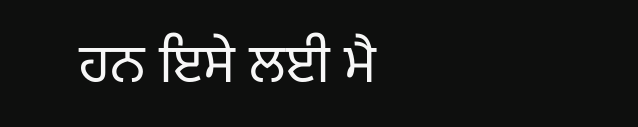ਹਨ ਇਸੇ ਲਈ ਮੈ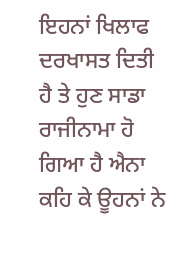ਇਹਨਾਂ ਖਿਲਾਫ ਦਰਖਾਸਤ ਦਿਤੀ ਹੈ ਤੇ ਹੁਣ ਸਾਡਾ ਰਾਜੀਨਾਮਾ ਹੋ ਗਿਆ ਹੈ ਐਨਾ ਕਹਿ ਕੇ ਊਹਨਾਂ ਨੇ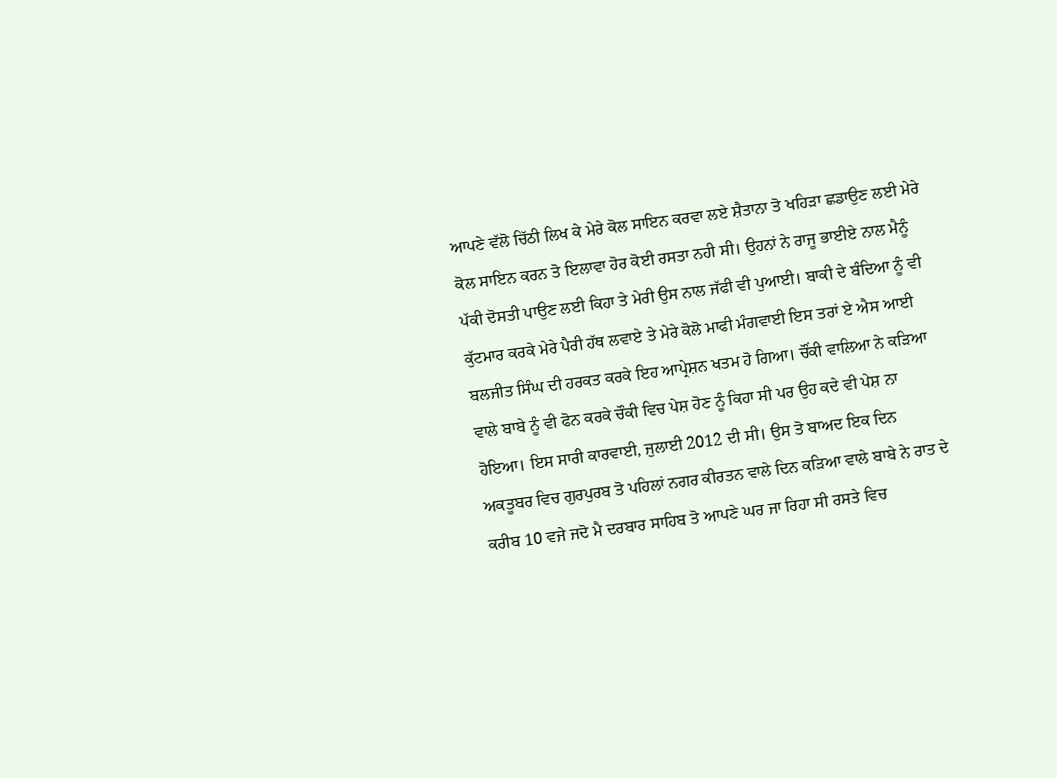ਆਪਣੇ ਵੱਲੋ ਚਿੱਠੀ ਲਿਖ ਕੇ ਮੇਰੇ ਕੋਲ ਸਾਇਨ ਕਰਵਾ ਲਏ ਸ਼ੈਤਾਨਾ ਤੋ ਖਹਿੜਾ ਛਡਾਉਣ ਲਈ ਮੇਰੇ ਕੋਲ ਸਾਇਨ ਕਰਨ ਤੋ ਇਲਾਵਾ ਹੋਰ ਕੋਈ ਰਸਤਾ ਨਹੀ ਸੀ। ਉਹਨਾਂ ਨੇ ਰਾਜੂ ਭਾਈਏ ਨਾਲ ਮੈਨੂੰ ਪੱਕੀ ਦੋਸਤੀ ਪਾਉਣ ਲਈ ਕਿਹਾ ਤੇ ਮੇਰੀ ਉਸ ਨਾਲ ਜੱਫੀ ਵੀ ਪੁਆਈ। ਬਾਕੀ ਦੇ ਬੰਦਿਆ ਨੂੰ ਵੀ ਕੁੱਟਮਾਰ ਕਰਕੇ ਮੇਰੇ ਪੈਰੀ ਹੱਥ ਲਵਾਏ ਤੇ ਮੇਰੇ ਕੋਲੋ ਮਾਫੀ ਮੰਗਵਾਈ ਇਸ ਤਰਾਂ ਏ ਐਸ ਆਈ ਬਲਜੀਤ ਸਿੰਘ ਦੀ ਹਰਕਤ ਕਰਕੇ ਇਹ ਆਪ੍ਰੇਸ਼ਨ ਖਤਮ ਹੋ ਗਿਆ। ਚੌਂਕੀ ਵਾਲਿਆ ਨੇ ਕੜਿਆ ਵਾਲੇ ਬਾਬੇ ਨੂੰ ਵੀ ਫੋਨ ਕਰਕੇ ਚੌਕੀ ਵਿਚ ਪੇਸ਼ ਹੋਣ ਨੂੰ ਕਿਹਾ ਸੀ ਪਰ ਉਹ ਕਦੇ ਵੀ ਪੇਸ਼ ਨਾ ਹੋਇਆ। ਇਸ ਸਾਰੀ ਕਾਰਵਾਈ, ਜੁਲਾਈ 2012 ਦੀ ਸੀ। ਉਸ ਤੋ ਬਾਅਦ ਇਕ ਦਿਨ ਅਕਤੂਬਰ ਵਿਚ ਗੁਰਪੁਰਬ ਤੋ ਪਹਿਲਾਂ ਨਗਰ ਕੀਰਤਨ ਵਾਲੇ ਦਿਨ ਕੜਿਆ ਵਾਲੇ ਬਾਬੇ ਨੇ ਰਾਤ ਦੇ ਕਰੀਬ 10 ਵਜੇ ਜਦੋ ਮੈ ਦਰਬਾਰ ਸਾਹਿਬ ਤੋ ਆਪਣੇ ਘਰ ਜਾ ਰਿਹਾ ਸੀ ਰਸਤੇ ਵਿਚ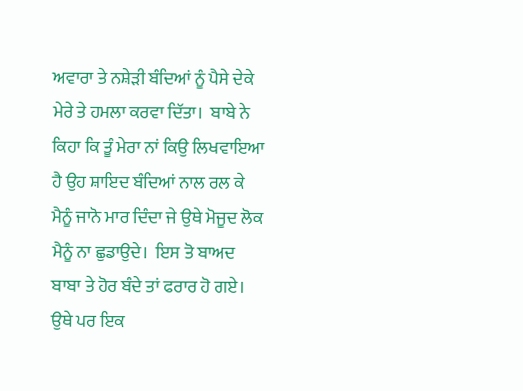ਅਵਾਰਾ ਤੇ ਨਸ਼ੇੜੀ ਬੰਦਿਆਂ ਨੂੰ ਪੈਸੇ ਦੇਕੇ ਮੇਰੇ ਤੇ ਹਮਲਾ ਕਰਵਾ ਦਿੱਤਾ।  ਬਾਬੇ ਨੇ ਕਿਹਾ ਕਿ ਤੂੰ ਮੇਰਾ ਨਾਂ ਕਿਉ ਲਿਖਵਾਇਆ ਹੈ ਉਹ ਸ਼ਾਇਦ ਬੰਦਿਆਂ ਨਾਲ ਰਲ ਕੇ ਮੈਨੂੰ ਜਾਨੋ ਮਾਰ ਦਿੰਦਾ ਜੇ ਉਥੇ ਮੋਜੂਦ ਲੋਕ ਮੈਨੂੰ ਨਾ ਛੁਡਾਉਦੇ।  ਇਸ ਤੋ ਬਾਅਦ ਬਾਬਾ ਤੇ ਹੋਰ ਬੰਦੇ ਤਾਂ ਫਰਾਰ ਹੋ ਗਏ।  ਉਥੇ ਪਰ ਇਕ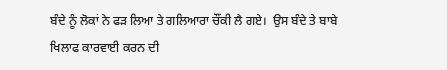ਬੰਦੇ ਨੂੰ ਲੋਕਾਂ ਨੇ ਫੜ ਲਿਆ ਤੇ ਗਲਿਆਰਾ ਚੌਂਕੀ ਲੈ ਗਏ।  ਉਸ ਬੰਦੇ ਤੇ ਬਾਬੇ ਖਿਲਾਫ ਕਾਰਵਾਈ ਕਰਨ ਦੀ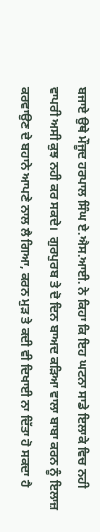ਬਜਾਏ ਉਥੇ ਮੌਜੂਦ ਹਰਪਾਲ ਸਿੰਘ ਏ.ਐਸ.ਆਈ. ਨੇ ਕਿਹਾ ਕਿ ਇਹ ਘਟਨਾ ਸਾਡੇ ਇਲਾਕੇ ਵਿਚ ਨਹੀ ਵਾਪਰੀ ਅਸੀ ਕੁਝ ਨਹੀ ਕਰ ਸਕਦੇ।  ਗੁਰਪੁਰਬ ਤੇ ਦੋ ਦਿਨ ਬਾਅਦ ਕੜਿਆ ਵਾਲਾ ਬਾਬਾ ਕਰਨ ਨੂੰ ਇਲਾਜ਼ ਕਰਵਾਉਣ ਦੇ ਬਹਾਨੇ ਆਪਣੇ ਨਾਲ ਲੈ ਗਿਆ, ਕਰਨ ਮੁੜ ਤੇ ਕਦੀ ਵੀ ਦਿਖਾਈ ਨਾ ਦਿੱਤਾ ਹੋ ਸਕਦਾ ਹੈ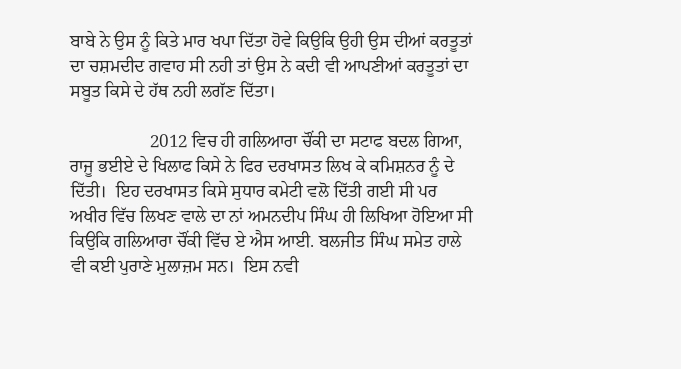ਬਾਬੇ ਨੇ ਉਸ ਨੂੰ ਕਿਤੇ ਮਾਰ ਖਪਾ ਦਿੱਤਾ ਹੋਵੇ ਕਿਉਕਿ ਉਹੀ ਉਸ ਦੀਆਂ ਕਰਤੂਤਾਂ ਦਾ ਚਸ਼ਮਦੀਦ ਗਵਾਹ ਸੀ ਨਹੀ ਤਾਂ ਉਸ ਨੇ ਕਦੀ ਵੀ ਆਪਣੀਆਂ ਕਰਤੂਤਾਂ ਦਾ ਸਬੂਤ ਕਿਸੇ ਦੇ ਹੱਥ ਨਹੀ ਲਗੱਣ ਦਿੱਤਾ।

                  2012 ਵਿਚ ਹੀ ਗਲਿਆਰਾ ਚੌਂਕੀ ਦਾ ਸਟਾਫ ਬਦਲ ਗਿਆ, ਰਾਜੂ ਭਈਏ ਦੇ ਖਿਲਾਫ ਕਿਸੇ ਨੇ ਫਿਰ ਦਰਖਾਸਤ ਲਿਖ ਕੇ ਕਮਿਸ਼ਨਰ ਨੂੰ ਦੇ ਦਿੱਤੀ।  ਇਹ ਦਰਖਾਸਤ ਕਿਸੇ ਸੁਧਾਰ ਕਮੇਟੀ ਵਲੋ ਦਿੱਤੀ ਗਈ ਸੀ ਪਰ ਅਖੀਰ ਵਿੱਚ ਲਿਖਣ ਵਾਲੇ ਦਾ ਨਾਂ ਅਮਨਦੀਪ ਸਿੰਘ ਹੀ ਲਿਖਿਆ ਹੋਇਆ ਸੀ ਕਿਉਕਿ ਗਲਿਆਰਾ ਚੌਂਕੀ ਵਿੱਚ ਏ ਐਸ ਆਈ. ਬਲਜੀਤ ਸਿੰਘ ਸਮੇਤ ਹਾਲੇ ਵੀ ਕਈ ਪੁਰਾਣੇ ਮੁਲਾਜ਼ਮ ਸਨ।  ਇਸ ਨਵੀ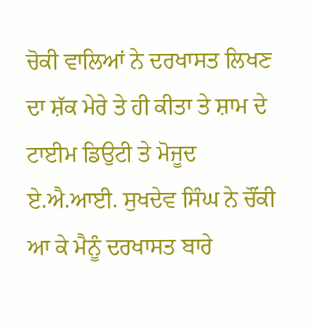ਚੋਕੀ ਵਾਲਿਆਂ ਨੇ ਦਰਖਾਸਤ ਲਿਖਣ ਦਾ ਸ਼ੱਕ ਮੇਰੇ ਤੇ ਹੀ ਕੀਤਾ ਤੇ ਸ਼ਾਮ ਦੇ ਟਾਈਮ ਡਿਉਟੀ ਤੇ ਮੋਜੂਦ ਏ.ਐ.ਆਈ. ਸੁਖਦੇਵ ਸਿੰਘ ਨੇ ਚੌਂਕੀ ਆ ਕੇ ਮੈਨੂੰ ਦਰਖਾਸਤ ਬਾਰੇ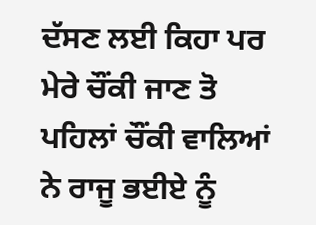ਦੱਸਣ ਲਈ ਕਿਹਾ ਪਰ ਮੇਰੇ ਚੌਂਕੀ ਜਾਣ ਤੋ ਪਹਿਲਾਂ ਚੌਂਕੀ ਵਾਲਿਆਂ ਨੇ ਰਾਜੂ ਭਈਏ ਨੂੰ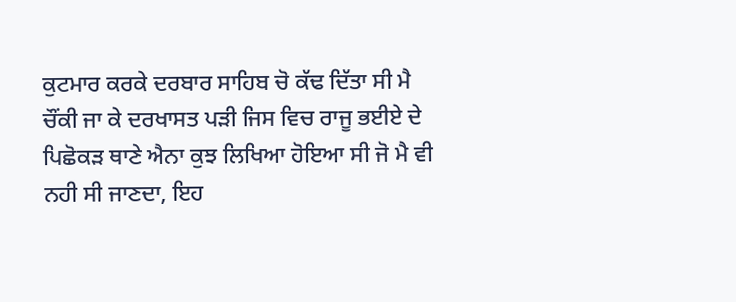ਕੁਟਮਾਰ ਕਰਕੇ ਦਰਬਾਰ ਸਾਹਿਬ ਚੋ ਕੱਢ ਦਿੱਤਾ ਸੀ ਮੈ ਚੌਂਕੀ ਜਾ ਕੇ ਦਰਖਾਸਤ ਪੜੀ ਜਿਸ ਵਿਚ ਰਾਜੂ ਭਈਏ ਦੇ ਪਿਛੋਕੜ ਥਾਣੇ ਐਨਾ ਕੁਝ ਲਿਖਿਆ ਹੋਇਆ ਸੀ ਜੋ ਮੈ ਵੀ ਨਹੀ ਸੀ ਜਾਣਦਾ, ਇਹ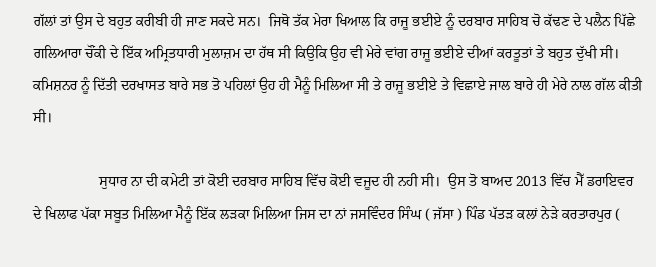ਗੱਲਾਂ ਤਾਂ ਉਸ ਦੇ ਬਹੁਤ ਕਰੀਬੀ ਹੀ ਜਾਣ ਸਕਦੇ ਸਨ।  ਜਿਥੋ ਤੱਕ ਮੇਰਾ ਖਿਆਲ ਕਿ ਰਾਜੂ ਭਈਏ ਨੂੰ ਦਰਬਾਰ ਸਾਹਿਬ ਚੋ ਕੱਢਣ ਦੇ ਪਲੈਨ ਪਿੱਛੇ ਗਲਿਆਰਾ ਚੌਂਕੀ ਦੇ ਇੱਕ ਅਮ੍ਰਿਤਧਾਰੀ ਮੁਲਾਜ਼ਮ ਦਾ ਹੱਥ ਸੀ ਕਿਉਕਿ ਉਹ ਵੀ ਮੇਰੇ ਵਾਂਗ ਰਾਜੂ ਭਈਏ ਦੀਆਂ ਕਰਤੂਤਾਂ ਤੇ ਬਹੁਤ ਦੁੱਖੀ ਸੀ।  ਕਮਿਸ਼ਨਰ ਨੂੰ ਦਿੱਤੀ ਦਰਖਾਸਤ ਬਾਰੇ ਸਭ ਤੋ ਪਹਿਲਾਂ ਉਹ ਹੀ ਮੈਨੂੰ ਮਿਲਿਆ ਸੀ ਤੇ ਰਾਜੂ ਭਈਏ ਤੇ ਵਿਛਾਏ ਜਾਲ ਬਾਰੇ ਹੀ ਮੇਰੇ ਨਾਲ ਗੱਲ ਕੀਤੀ ਸੀ।

                  ਸੁਧਾਰ ਨਾ ਦੀ ਕਮੇਟੀ ਤਾਂ ਕੋਈ ਦਰਬਾਰ ਸਾਹਿਬ ਵਿੱਚ ਕੋਈ ਵਜੂਦ ਹੀ ਨਹੀ ਸੀ।  ਉਸ ਤੋ ਬਾਅਦ 2013 ਵਿੱਚ ਮੈੱ ਡਰਾਇਵਰ ਦੇ ਖਿਲਾਫ ਪੱਕਾ ਸਬੂਤ ਮਿਲਿਆ ਮੈਨੂੰ ਇੱਕ ਲੜਕਾ ਮਿਲਿਆ ਜਿਸ ਦਾ ਨਾਂ ਜਸਵਿੰਦਰ ਸਿੰਘ ( ਜੱਸਾ ) ਪਿੰਡ ਪੱਤੜ ਕਲਾਂ ਨੇੜੇ ਕਰਤਾਰਪੁਰ (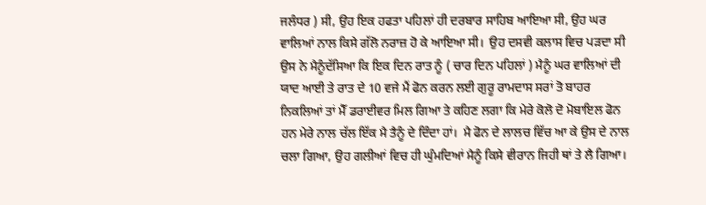ਜਲੰਧਰ ) ਸੀ, ਉਹ ਇਕ ਹਫਤਾ ਪਹਿਲਾਂ ਹੀ ਦਰਬਾਰ ਸਾਹਿਬ ਆਇਆ ਸੀ, ਉਹ ਘਰ ਵਾਲਿਆਂ ਨਾਲ ਕਿਸੇ ਗੱਲੋ ਨਰਾਜ਼ ਹੋ ਕੇ ਆਇਆ ਸੀ।  ਉਹ ਦਸਵੀ ਕਲਾਸ ਵਿਚ ਪੜਦਾ ਸੀ ਉਸ ਨੇ ਮੈਨੂੰਦੱਸਿਆ ਕਿ ਇਕ ਦਿਨ ਰਾਤ ਨੂੰ ( ਚਾਰ ਦਿਨ ਪਹਿਲਾਂ ) ਮੈਨੂੰ ਘਰ ਵਾਲਿਆਂ ਦੀ ਯਾਦ ਆਈ ਤੇ ਰਾਤ ਦੇ 10 ਵਜੇ ਮੈਂ ਫੋਨ ਕਰਨ ਲਈ ਗੁਰੂ ਰਾਮਦਾਸ ਸਰਾਂ ਤੋ ਬਾਹਰ ਨਿਕਲਿਆਂ ਤਾਂ ਮੈੱ ਡਰਾਈਵਰ ਮਿਲ ਗਿਆ ਤੇ ਕਹਿਣ ਲਗਾ ਕਿ ਮੇਰੇ ਕੋਲੋ ਦੋ ਮੋਬਾਇਲ ਫੋਨ ਹਨ ਮੇਰੇ ਨਾਲ ਚੱਲ ਇੱਕ ਮੈ ਤੈਨੂੰ ਦੇ ਦਿੰਦਾ ਹਾਂ।  ਮੈ ਫੋਨ ਦੇ ਲਾਲਚ ਵਿੱਚ ਆ ਕੇ ਉਸ ਦੇ ਨਾਲ ਚਲਾ ਗਿਆ, ਉਹ ਗਲੀਆਂ ਵਿਚ ਹੀ ਘੁੰਮਦਿਆਂ ਮੈਨੂੰ ਕਿਸੇ ਵੀਰਾਨ ਜਿਹੀ ਥਾਂ ਤੇ ਲੈ ਗਿਆ।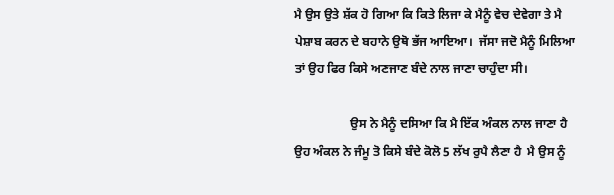ਮੈ ਉਸ ਉਤੇ ਸ਼ੱਕ ਹੋ ਗਿਆ ਕਿ ਕਿਤੇ ਲਿਜਾ ਕੇ ਮੈਨੂੰ ਵੇਚ ਦੇਵੇਗਾ ਤੇ ਮੈ ਪੇਸ਼ਾਬ ਕਰਨ ਦੇ ਬਹਾਨੇ ਉਥੋ ਭੱਜ ਆਇਆ।  ਜੱਸਾ ਜਦੋ ਮੈਨੂੰ ਮਿਲਿਆ ਤਾਂ ਉਹ ਫਿਰ ਕਿਸੇ ਅਣਜਾਣ ਬੰਦੇ ਨਾਲ ਜਾਣਾ ਚਾਹੁੰਦਾ ਸੀ।

                  ਉਸ ਨੇ ਮੈਨੂੰ ਦਸਿਆ ਕਿ ਮੈ ਇੱਕ ਅੰਕਲ ਨਾਲ ਜਾਣਾ ਹੈ ਉਹ ਅੰਕਲ ਨੇ ਜੰਮੂ ਤੋ ਕਿਸੇ ਬੰਦੇ ਕੋਲੋ 5 ਲੱਖ ਰੁਪੈ ਲੈਣਾ ਹੈ  ਮੈ ਉਸ ਨੂੰ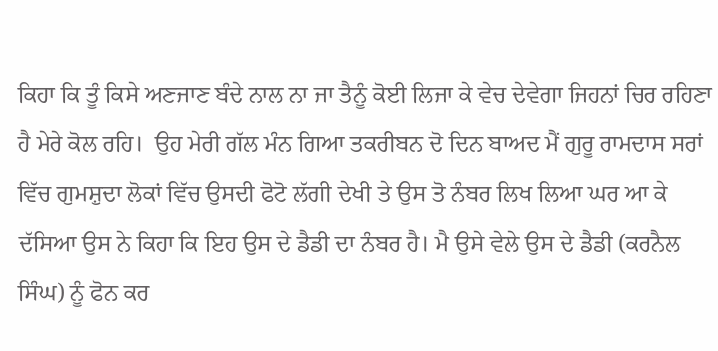ਕਿਹਾ ਕਿ ਤੂੰ ਕਿਸੇ ਅਣਜਾਣ ਬੰਦੇ ਨਾਲ ਨਾ ਜਾ ਤੈਨੂੰ ਕੋਈ ਲਿਜਾ ਕੇ ਵੇਚ ਦੇਵੇਗਾ ਜਿਹਨਾਂ ਚਿਰ ਰਹਿਣਾ ਹੈ ਮੇਰੇ ਕੋਲ ਰਹਿ।  ਉਹ ਮੇਰੀ ਗੱਲ ਮੰਨ ਗਿਆ ਤਕਰੀਬਨ ਦੋ ਦਿਨ ਬਾਅਦ ਮੈਂ ਗੁਰੂ ਰਾਮਦਾਸ ਸਰਾਂ ਵਿੱਚ ਗੁਮਸ਼ੁਦਾ ਲੋਕਾਂ ਵਿੱਚ ਉਸਦੀ ਫੋਟੋ ਲੱਗੀ ਦੇਖੀ ਤੇ ਉਸ ਤੋ ਨੰਬਰ ਲਿਖ ਲਿਆ ਘਰ ਆ ਕੇ ਦੱਸਿਆ ਉਸ ਨੇ ਕਿਹਾ ਕਿ ਇਹ ਉਸ ਦੇ ਡੈਡੀ ਦਾ ਨੰਬਰ ਹੈ। ਮੈ ਉਸੇ ਵੇਲੇ ਉਸ ਦੇ ਡੈਡੀ (ਕਰਨੈਲ ਸਿੰਘ) ਨੂੰ ਫੋਨ ਕਰ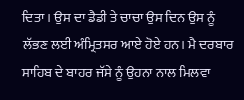ਦਿਤਾ । ਉਸ ਦਾ ਡੈਡੀ ਤੇ ਚਾਚਾ ਉਸ ਦਿਨ ਉਸ ਨੂੰ ਲੱਭਣ ਲਈ ਅੰਮ੍ਰਿਤਸਰ ਆਏ ਹੋਏ ਹਨ। ਮੈ ਦਰਬਾਰ ਸਾਹਿਬ ਦੇ ਬਾਹਰ ਜੱਸੇ ਨੂੰ ਉਹਨਾ ਨਾਲ ਮਿਲਵਾ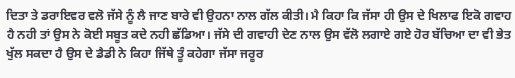ਦਿਤਾ ਤੇ ਡਰਾਇਵਰ ਵਲੋ ਜੱਸੇ ਨੂੰ ਲੈ ਜਾਣ ਬਾਰੇ ਵੀ ਉਹਨਾ ਨਾਲ ਗੱਲ ਕੀਤੀ। ਮੈ ਕਿਹਾ ਕਿ ਜੱਸਾ ਹੀ ਉਸ ਦੇ ਖਿਲਾਫ ਇਕੋ ਗਵਾਹ ਹੈ ਨਹੀ ਤਾਂ ਉਸ ਨੇ ਕੋਈ ਸਬੂਤ ਕਦੇ ਨਹੀ ਛੱਡਿਆ। ਜੱਸੇ ਦੀ ਗਵਾਹੀ ਦੇਣ ਨਾਲ ਉਸ ਵੱਲੋ ਲਗਾਏ ਗਏ ਹੋਰ ਬੱਚਿਆ ਦਾ ਵੀ ਭੇਤ ਖੁੱਲ ਸਕਦਾ ਹੈ ਉਸ ਦੇ ਡੈਡੀ ਨੇ ਕਿਹਾ ਜਿੱਥੇ ਤੂੰ ਕਹੇਗਾ ਜੱਸਾ ਜਰੂਰ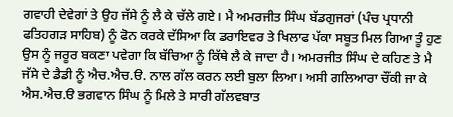ਗਵਾਹੀ ਦੇਵੇਗਾਂ ਤੇ ਉਹ ਜੱਸੇ ਨੂੰ ਲੈ ਕੇ ਚੱਲੇ ਗਏ। ਮੈ ਅਮਰਜੀਤ ਸਿੰਘ ਬੱਡਗੁਜਰਾਂ (ਪੰਚ ਪ੍ਰਧਾਨੀ ਫਤਿਹਗੜ ਸਾਹਿਬ) ਨੂੰ ਫੋਨ ਕਰਕੇ ਦੱਸਿਆ ਕਿ ਡਰਾਇਵਰ ਤੇ ਖਿਲਾਫ ਪੱਕਾ ਸਬੂਤ ਮਿਲ ਗਿਆ ਤੂੰ ਹੁਣ ਉਸ ਨੂੰ ਜਰੂਰ ਬਕਣਾ ਪਵੇਗਾ ਕਿ ਬੱਚਿਆ ਨੂੰ ਕਿੱਥੇ ਲੈ ਕੇ ਜਾਦਾ ਹੈ। ਅਮਰਜੀਤ ਸਿੰਘ ਦੇ ਕਹਿਣ ਤੇ ਮੈ ਜੱਸੇ ਦੇ ਡੈਡੀ ਨੂੰ ਐਚ.ਐਚ.ੳ. ਨਾਲ ਗੱਲ ਕਰਨ ਲਈ ਬੁਲਾ ਲਿਆ। ਅਸੀ ਗਲਿਆਰਾ ਚੌਂਕੀ ਜਾ ਕੇ ਐਸ.ਐਚ.ੳ ਭਗਵਾਨ ਸਿੰਘ ਨੂੰ ਮਿਲੇ ਤੇ ਸਾਰੀ ਗੱਲਵਬਾਤ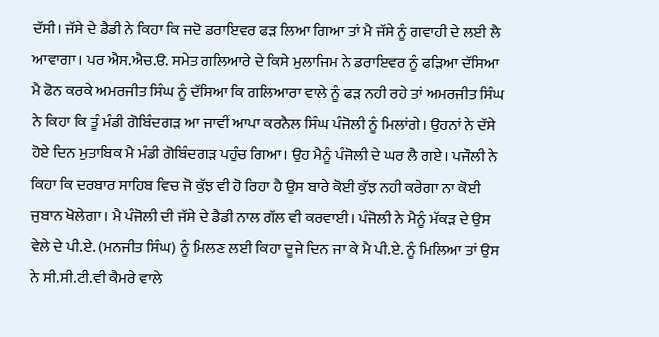ਦੱਸੀ। ਜੱਸੇ ਦੇ ਡੈਡੀ ਨੇ ਕਿਹਾ ਕਿ ਜਦੋ ਡਰਾਇਵਰ ਫੜ ਲਿਆ ਗਿਆ ਤਾਂ ਮੈ ਜੱਸੇ ਨੂੰ ਗਵਾਹੀ ਦੇ ਲਈ ਲੈ ਆਵਾਗਾ। ਪਰ ਐਸ.ਐਚ.ੳ. ਸਮੇਤ ਗਲਿਆਰੇ ਦੇ ਕਿਸੇ ਮੁਲਾਜਿਮ ਨੇ ਡਰਾਇਵਰ ਨੂੰ ਫੜਿਆ ਦੱਸਿਆ ਮੈ ਫੋਨ ਕਰਕੇ ਅਮਰਜੀਤ ਸਿੰਘ ਨੂੰ ਦੱਸਿਆ ਕਿ ਗਲਿਆਰਾ ਵਾਲੇ ਨੂੰ ਫੜ ਨਹੀ ਰਹੇ ਤਾਂ ਅਮਰਜੀਤ ਸਿੰਘ ਨੇ ਕਿਹਾ ਕਿ ਤੂੰ ਮੰਡੀ ਗੋਬਿੰਦਗੜ ਆ ਜਾਵੀਂ ਆਪਾ ਕਰਨੈਲ ਸਿੰਘ ਪੰਜੋਲੀ ਨੂੰ ਮਿਲਾਂਗੇ। ਉਹਨਾਂ ਨੇ ਦੱਸੇ ਹੋਏ ਦਿਨ ਮੁਤਾਬਿਕ ਮੈ ਮੰਡੀ ਗੋਬਿੰਦਗੜ ਪਹੁੰਚ ਗਿਆ। ਉਹ ਮੈਨੂੰ ਪੰਜੋਲੀ ਦੇ ਘਰ ਲੈ ਗਏ। ਪਜੌਲੀ ਨੇ ਕਿਹਾ ਕਿ ਦਰਬਾਰ ਸਾਹਿਬ ਵਿਚ ਜੋ ਕੁੱਝ ਵੀ ਹੋ ਰਿਹਾ ਹੈ ਉਸ ਬਾਰੇ ਕੋਈ ਕੁੱਝ ਨਹੀ ਕਰੇਗਾ ਨਾ ਕੋਈ ਜੁਬਾਨ ਖੋਲੇਗਾ। ਮੈ ਪੰਜੋਲੀ ਦੀ ਜੱਸੇ ਦੇ ਡੈਡੀ ਨਾਲ ਗੱਲ ਵੀ ਕਰਵਾਈ। ਪੰਜੋਲੀ ਨੇ ਮੈਨੂੰ ਮੱਕੜ ਦੇ ਉਸ ਵੇਲੇ ਦੇ ਪੀ.ਏ. (ਮਨਜੀਤ ਸਿੰਘ) ਨੂੰ ਮਿਲਣ ਲਈ ਕਿਹਾ ਦੂਜੇ ਦਿਨ ਜਾ ਕੇ ਮੈ ਪੀ.ਏ. ਨੂੰ ਮਿਲਿਆ ਤਾਂ ਉਸ ਨੇ ਸੀ.ਸੀ.ਟੀ.ਵੀ ਕੈਮਰੇ ਵਾਲੇ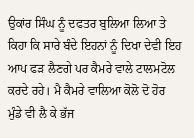ਉਕਾਂਰ ਸਿੰਘ ਨੂੰ ਦਫਤਰ ਬੁਲਿਆ ਲਿਆ ਤੇ ਕਿਹਾ ਕਿ ਸਾਰੇ ਬੰਦੇ ਇਹਨਾਂ ਨੂੰ ਦਿਖਾ ਦੇਵੀ ਇਹ ਆਪ ਫੜ ਲੈਣਗੇ ਪਰ ਕੈਮਰੇ ਵਾਲੇ ਟਾਲਮਟੋਲ ਕਰਦੇ ਰਹੇ। ਮੈ ਕੈਮਰੇ ਵਾਲਿਆ ਕੋਲੋ ਦੋ ਹੋਰ ਮੁੰਡੇ ਵੀ ਲੈ ਕੇ ਭੱਜ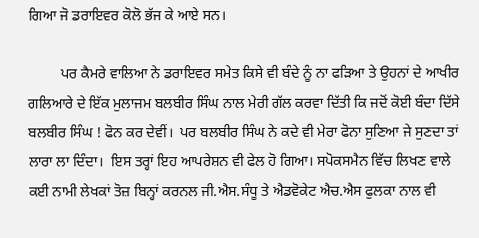ਗਿਆ ਜੋ ਡਰਾਇਵਰ ਕੋਲੋ ਭੱਜ ਕੇ ਆਏ ਸਨ।

         ਪਰ ਕੈਮਰੇ ਵਾਲਿਆ ਨੇ ਡਰਾਇਵਰ ਸਮੇਤ ਕਿਸੇ ਵੀ ਬੰਦੇ ਨੂੰ ਨਾ ਫੜਿਆ ਤੇ ਉਹਨਾਂ ਦੇ ਆਖੀਰ ਗਲਿਆਰੇ ਦੇ ਇੱਕ ਮੁਲਾਜਮ ਬਲਬੀਰ ਸਿੰਘ ਨਾਲ ਮੇਰੀ ਗੱਲ ਕਰਵਾ ਦਿੱਤੀ ਕਿ ਜਦੋਂ ਕੋਈ ਬੰਦਾ ਦਿੱਸੇ ਬਲਬੀਰ ਸਿੰਘ ! ਫੋਨ ਕਰ ਦੇਵੀਂ।  ਪਰ ਬਲਬੀਰ ਸਿੰਘ ਨੇ ਕਦੇ ਵੀ ਮੇਰਾ ਫੋਨਾ ਸੁਣਿਆ ਜੇ ਸੁਣਦਾ ਤਾਂ ਲਾਰਾ ਲਾ ਦਿੰਦਾ।  ਇਸ ਤਰ੍ਹਾਂ ਇਹ ਆਪਰੇਸ਼ਨ ਵੀ ਫੇਲ ਹੋ ਗਿਆ। ਸਪੋਕਸਮੈਨ ਵਿੱਚ ਲਿਖਣ ਵਾਲੇ ਕਈ ਨਾਮੀ ਲੇਖਕਾਂ ਤੋਜ਼ ਬਿਨ੍ਹਾਂ ਕਰਨਲ ਜੀ.ਐਸ.ਸੰਧੂ ਤੇ ਐਡਵੋਕੇਟ ਐਚ.ਐਸ ਫੁਲਕਾ ਨਾਲ ਵੀ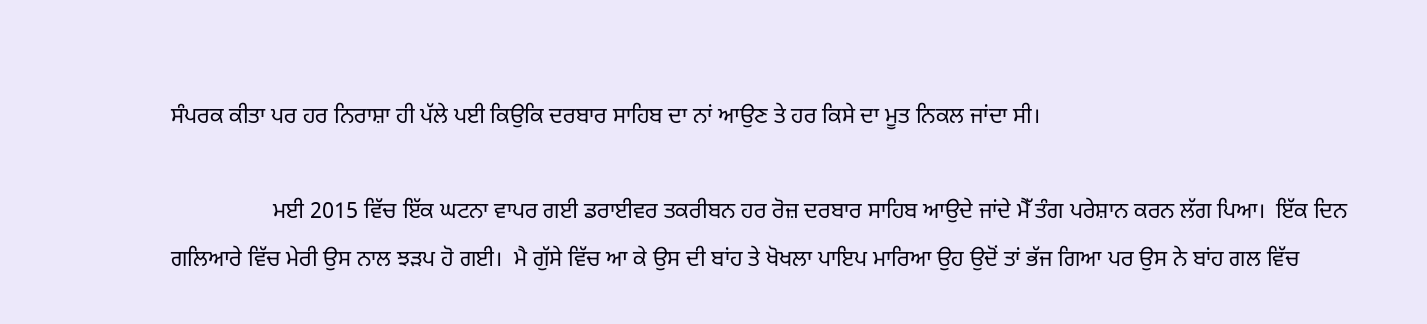ਸੰਪਰਕ ਕੀਤਾ ਪਰ ਹਰ ਨਿਰਾਸ਼ਾ ਹੀ ਪੱਲੇ ਪਈ ਕਿਉਕਿ ਦਰਬਾਰ ਸਾਹਿਬ ਦਾ ਨਾਂ ਆਉਣ ਤੇ ਹਰ ਕਿਸੇ ਦਾ ਮੂਤ ਨਿਕਲ ਜਾਂਦਾ ਸੀ।

                  ਮਈ 2015 ਵਿੱਚ ਇੱਕ ਘਟਨਾ ਵਾਪਰ ਗਈ ਡਰਾਈਵਰ ਤਕਰੀਬਨ ਹਰ ਰੋਜ਼ ਦਰਬਾਰ ਸਾਹਿਬ ਆਉਦੇ ਜਾਂਦੇ ਮੈੱ ਤੰਗ ਪਰੇਸ਼ਾਨ ਕਰਨ ਲੱਗ ਪਿਆ।  ਇੱਕ ਦਿਨ ਗਲਿਆਰੇ ਵਿੱਚ ਮੇਰੀ ਉਸ ਨਾਲ ਝੜਪ ਹੋ ਗਈ।  ਮੈ ਗੁੱਸੇ ਵਿੱਚ ਆ ਕੇ ਉਸ ਦੀ ਬਾਂਹ ਤੇ ਖੋਖਲਾ ਪਾਇਪ ਮਾਰਿਆ ਉਹ ਉਦੋਂ ਤਾਂ ਭੱਜ ਗਿਆ ਪਰ ਉਸ ਨੇ ਬਾਂਹ ਗਲ ਵਿੱਚ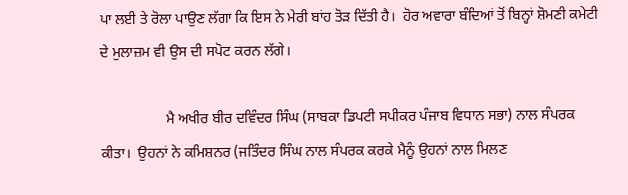ਪਾ ਲਈ ਤੇ ਰੋਲਾ ਪਾਉਣ ਲੱਗਾ ਕਿ ਇਸ ਨੇ ਮੇਰੀ ਬਾਂਹ ਤੋੜ ਦਿੱਤੀ ਹੈ।  ਹੋਰ ਅਵਾਰਾ ਬੰਦਿਆਂ ਤੋਂ ਬਿਨ੍ਹਾਂ ਸ਼ੋਮਣੀ ਕਮੇਟੀ ਦੇ ਮੁਲਾਜ਼ਮ ਵੀ ਉਸ ਦੀ ਸਪੋਟ ਕਰਨ ਲੱਗੇ।

                  ਮੈ ਅਖੀਰ ਬੀਰ ਦਵਿੰਦਰ ਸਿੰਘ (ਸਾਬਕਾ ਡਿਪਟੀ ਸਪੀਕਰ ਪੰਜਾਬ ਵਿਧਾਨ ਸਭਾ) ਨਾਲ ਸੰਪਰਕ ਕੀਤਾ।  ਉਹਨਾਂ ਨੇ ਕਮਿਸ਼ਨਰ (ਜਤਿੰਦਰ ਸਿੰਘ ਨਾਲ ਸੰਪਰਕ ਕਰਕੇ ਮੈਨੂੰ ਉਹਨਾਂ ਨਾਲ ਮਿਲਣ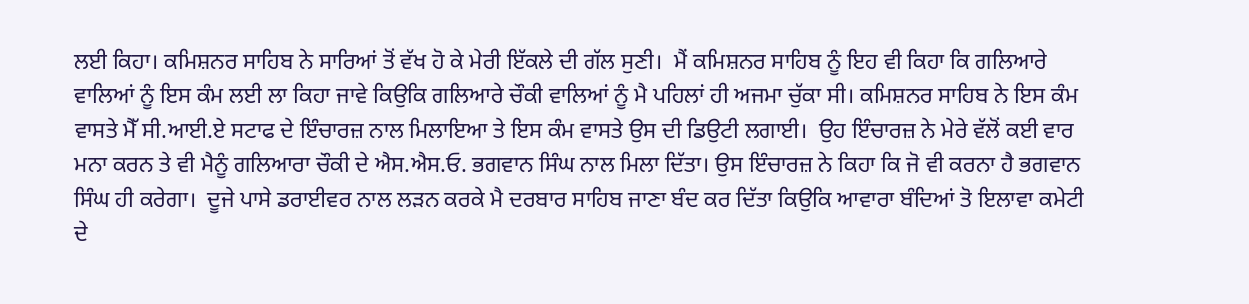ਲਈ ਕਿਹਾ। ਕਮਿਸ਼ਨਰ ਸਾਹਿਬ ਨੇ ਸਾਰਿਆਂ ਤੋਂ ਵੱਖ ਹੋ ਕੇ ਮੇਰੀ ਇੱਕਲੇ ਦੀ ਗੱਲ ਸੁਣੀ।  ਮੈਂ ਕਮਿਸ਼ਨਰ ਸਾਹਿਬ ਨੂੰ ਇਹ ਵੀ ਕਿਹਾ ਕਿ ਗਲਿਆਰੇ ਵਾਲਿਆਂ ਨੂੰ ਇਸ ਕੰਮ ਲਈ ਲਾ ਕਿਹਾ ਜਾਵੇ ਕਿਉਕਿ ਗਲਿਆਰੇ ਚੌਕੀ ਵਾਲਿਆਂ ਨੂੰ ਮੈ ਪਹਿਲਾਂ ਹੀ ਅਜਮਾ ਚੁੱਕਾ ਸੀ। ਕਮਿਸ਼ਨਰ ਸਾਹਿਬ ਨੇ ਇਸ ਕੰਮ ਵਾਸਤੇ ਮੈੱ ਸੀ.ਆਈ.ਏ ਸਟਾਫ ਦੇ ਇੰਚਾਰਜ਼ ਨਾਲ ਮਿਲਾਇਆ ਤੇ ਇਸ ਕੰਮ ਵਾਸਤੇ ਉਸ ਦੀ ਡਿਉਟੀ ਲਗਾਈ।  ਉਹ ਇੰਚਾਰਜ਼ ਨੇ ਮੇਰੇ ਵੱਲੋਂ ਕਈ ਵਾਰ ਮਨਾ ਕਰਨ ਤੇ ਵੀ ਮੈਨੂੰ ਗਲਿਆਰਾ ਚੌਕੀ ਦੇ ਐਸ.ਐਸ.ਓ. ਭਗਵਾਨ ਸਿੰਘ ਨਾਲ ਮਿਲਾ ਦਿੱਤਾ। ਉਸ ਇੰਚਾਰਜ਼ ਨੇ ਕਿਹਾ ਕਿ ਜੋ ਵੀ ਕਰਨਾ ਹੈ ਭਗਵਾਨ ਸਿੰਘ ਹੀ ਕਰੇਗਾ।  ਦੂਜੇ ਪਾਸੇ ਡਰਾਈਵਰ ਨਾਲ ਲੜਨ ਕਰਕੇ ਮੈ ਦਰਬਾਰ ਸਾਹਿਬ ਜਾਣਾ ਬੰਦ ਕਰ ਦਿੱਤਾ ਕਿਉਕਿ ਆਵਾਰਾ ਬੰਦਿਆਂ ਤੋ ਇਲਾਵਾ ਕਮੇਟੀ ਦੇ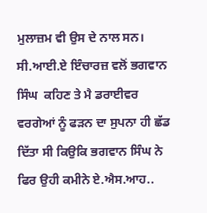ਮੁਲਾਜ਼ਮ ਵੀ ਉਸ ਦੇ ਨਾਲ ਸਨ।  ਸੀ.ਆਈ.ਏ ਇੰਚਾਰਜ਼ ਵਲੋਂ ਭਗਵਾਨ ਸਿੰਘ  ਕਹਿਣ ਤੇ ਮੈ ਡਰਾਈਵਰ ਵਰਗੇਆਂ ਨੂੰ ਫੜਨ ਦਾ ਸੁਪਨਾ ਹੀ ਛੱਡ ਦਿੱਤਾ ਸੀ ਕਿਉਕਿ ਭਗਵਾਨ ਸਿੰਘ ਨੇ ਫਿਰ ਉਹੀ ਕਮੀਨੇ ਏ.ਐਸ.ਆਹ..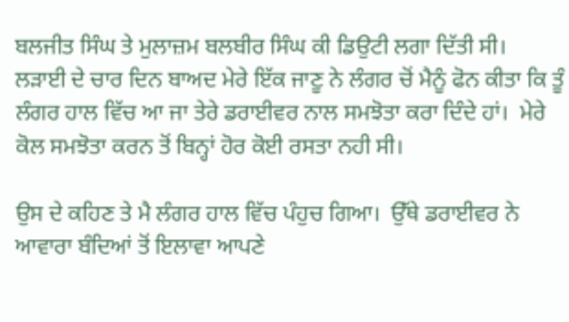ਬਲਜੀਤ ਸਿੰਘ ਤੇ ਮੁਲਾਜ਼ਮ ਬਲਬੀਰ ਸਿੰਘ ਕੀ ਡਿਉਟੀ ਲਗਾ ਦਿੱਤੀ ਸੀ।  ਲੜਾਈ ਦੇ ਚਾਰ ਦਿਨ ਬਾਅਦ ਮੇਰੇ ਇੱਕ ਜਾਣੂ ਨੇ ਲੰਗਰ ਚੋਂ ਮੈਨੂੰ ਫੋਨ ਕੀਤਾ ਕਿ ਤੂੰ ਲੰਗਰ ਹਾਲ ਵਿੱਚ ਆ ਜਾ ਤੇਰੇ ਡਰਾਈਵਰ ਨਾਲ ਸਮਝੋਤਾ ਕਰਾ ਦਿੰਦੇ ਹਾਂ।  ਮੇਰੇ ਕੋਲ ਸਮਝੋਤਾ ਕਰਨ ਤੋਂ ਬਿਨ੍ਹਾਂ ਹੋਰ ਕੋਈ ਰਸਤਾ ਨਹੀ ਸੀ।

ਉਸ ਦੇ ਕਹਿਣ ਤੇ ਮੈ ਲੰਗਰ ਹਾਲ ਵਿੱਚ ਪੰਹੁਚ ਗਿਆ।  ਉੱਥੇ ਡਰਾਈਵਰ ਨੇ ਆਵਾਰਾ ਬੰਦਿਆਂ ਤੋਂ ਇਲਾਵਾ ਆਪਣੇ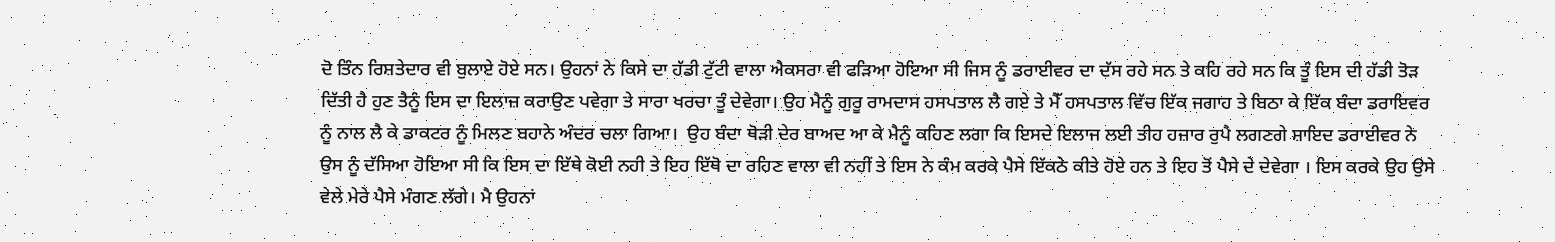ਦੋ ਤਿੰਨ ਰਿਸ਼ਤੇਦਾਰ ਵੀ ਬੁਲਾਏ ਹੋਏ ਸਨ। ਉਹਨਾਂ ਨੇ ਕਿਸੇ ਦਾ ਹੱਡੀ ਟੁੱਟੀ ਵਾਲਾ ਐਕਸਰਾ ਵੀ ਫੜਿਆ ਹੋਇਆ ਸੀ ਜਿਸ ਨੂੰ ਡਰਾਈਵਰ ਦਾ ਦੱਸ ਰਹੇ ਸਨ ਤੇ ਕਹਿ ਰਹੇ ਸਨ ਕਿ ਤੂੰ ਇਸ ਦੀ ਹੱਡੀ ਤੋੜ ਦਿੱਤੀ ਹੈ ਹੁਣ ਤੈਨੂੰ ਇਸ ਦਾ ਇਲਾਜ਼ ਕਰਾਉਣ ਪਵੇਗਾ ਤੇ ਸਾਰਾ ਖਰਚਾ ਤੂੰ ਦੇਵੇਗਾ। ਉਹ ਮੈਨੂੰ ਗੁਰੂ ਰਾਮਦਾਸ ਹਸਪਤਾਲ ਲੈ ਗਏ ਤੇ ਮੈੱ ਹਸਪਤਾਲ ਵਿੱਚ ਇੱਕ ਜਗਾਹ ਤੇ ਬਿਠਾ ਕੇ ਇੱਕ ਬੰਦਾ ਡਰਾਇਵਰ ਨੂੰ ਨਾਲ ਲੈ ਕੇ ਡਾਕਟਰ ਨੂੰ ਮਿਲਣ ਬਹਾਨੇ ਅੰਦਰ ਚਲਾ ਗਿਆ।  ਉਹ ਬੰਦਾ ਥੋੜੀ ਦੇਰ ਬਾਅਦ ਆ ਕੇ ਮੈਨੂੰ ਕਹਿਣ ਲਗਾ ਕਿ ਇਸਦੇ ਇਲਾਜ ਲਈ ਤੀਹ ਹਜ਼ਾਰ ਰੁਪੈ ਲਗਣਗੇ ਸ਼ਾਇਦ ਡਰਾਈਵਰ ਨੇ ਉਸ ਨੂੰ ਦੱਸਿਆ ਹੋਇਆ ਸੀ ਕਿ ਇਸ ਦਾ ਇੱਥੇ ਕੋਈ ਨਹੀ ਤੇ ਇਹ ਇੱਥੋ ਦਾ ਰਹਿਣ ਵਾਲਾ ਵੀ ਨਹੀਂ ਤੇ ਇਸ ਨੇ ਕੰਮ ਕਰਕੇ ਪੈਸੇ ਇੱਕਠੇ ਕੀਤੇ ਹੋਏ ਹਨ ਤੇ ਇਹ ਤੋਂ ਪੈਸੇ ਦੇ ਦੇਵੇਗਾ । ਇਸ ਕਰਕੇ ਉਹ ਉਸੇ ਵੇਲੇ ਮੇਰੇ ਪੈਸੇ ਮੰਗਣ ਲੱਗੇ। ਮੈ ਉਹਨਾਂ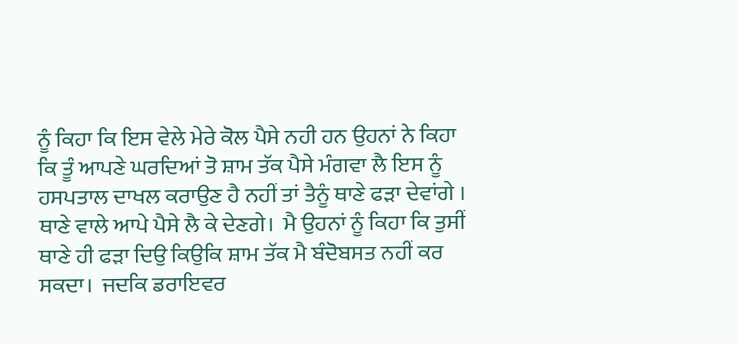ਨੂੰ ਕਿਹਾ ਕਿ ਇਸ ਵੇਲੇ ਮੇਰੇ ਕੋਲ ਪੈਸੇ ਨਹੀ ਹਨ ਉਹਨਾਂ ਨੇ ਕਿਹਾ ਕਿ ਤੂੰ ਆਪਣੇ ਘਰਦਿਆਂ ਤੋ ਸ਼ਾਮ ਤੱਕ ਪੈਸੇ ਮੰਗਵਾ ਲੈ ਇਸ ਨੂੰ ਹਸਪਤਾਲ ਦਾਖਲ ਕਰਾਉਣ ਹੈ ਨਹੀਂ ਤਾਂ ਤੈਨੂੰ ਥਾਣੇ ਫੜਾ ਦੇਵਾਂਗੇ । ਥਾਣੇ ਵਾਲੇ ਆਪੇ ਪੈਸੇ ਲੈ ਕੇ ਦੇਣਗੇ।  ਮੈ ਉਹਨਾਂ ਨੂੰ ਕਿਹਾ ਕਿ ਤੁਸੀਂ ਥਾਣੇ ਹੀ ਫੜਾ ਦਿਉ ਕਿਉਕਿ ਸ਼ਾਮ ਤੱਕ ਮੈ ਬੰਦੋਬਸਤ ਨਹੀਂ ਕਰ ਸਕਦਾ।  ਜਦਕਿ ਡਰਾਇਵਰ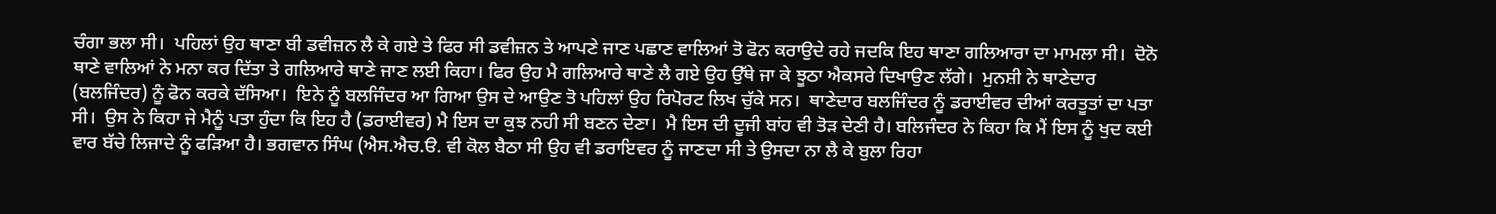ਚੰਗਾ ਭਲਾ ਸੀ।  ਪਹਿਲਾਂ ਉਹ ਥਾਣਾ ਬੀ ਡਵੀਜ਼ਨ ਲੈ ਕੇ ਗਏ ਤੇ ਫਿਰ ਸੀ ਡਵੀਜ਼ਨ ਤੇ ਆਪਣੇ ਜਾਣ ਪਛਾਣ ਵਾਲਿਆਂ ਤੋ ਫੋਨ ਕਰਾਉਦੇ ਰਹੇ ਜਦਕਿ ਇਹ ਥਾਣਾ ਗਲਿਆਰਾ ਦਾ ਮਾਮਲਾ ਸੀ।  ਦੋਨੋ ਥਾਣੇ ਵਾਲਿਆਂ ਨੇ ਮਨਾ ਕਰ ਦਿੱਤਾ ਤੇ ਗਲਿਆਰੇ ਥਾਣੇ ਜਾਣ ਲਈ ਕਿਹਾ। ਫਿਰ ਉਹ ਮੈ ਗਲਿਆਰੇ ਥਾਣੇ ਲੈ ਗਏ ਉਹ ਉੱਥੇ ਜਾ ਕੇ ਝੂਠਾ ਐਕਸਰੇ ਦਿਖਾਉਣ ਲੱਗੇ।  ਮੁਨਸ਼ੀ ਨੇ ਥਾਣੇਦਾਰ (ਬਲਜਿੰਦਰ) ਨੂੰ ਫੋਨ ਕਰਕੇ ਦੱਸਿਆ।  ਇਨੇ ਨੂੰ ਬਲਜਿੰਦਰ ਆ ਗਿਆ ਉਸ ਦੇ ਆਉਣ ਤੋ ਪਹਿਲਾਂ ਉਹ ਰਿਪੋਰਟ ਲਿਖ ਚੁੱਕੇ ਸਨ।  ਥਾਣੇਦਾਰ ਬਲਜਿੰਦਰ ਨੂੰ ਡਰਾਈਵਰ ਦੀਆਂ ਕਰਤੂਤਾਂ ਦਾ ਪਤਾ ਸੀ।  ਉਸ ਨੇ ਕਿਹਾ ਜੇ ਮੈਨੂੰ ਪਤਾ ਹੁੰਦਾ ਕਿ ਇਹ ਹੈ (ਡਰਾਈਵਰ) ਮੈ ਇਸ ਦਾ ਕੁਝ ਨਹੀ ਸੀ ਬਣਨ ਦੇਣਾ।  ਮੈ ਇਸ ਦੀ ਦੂਜੀ ਬਾਂਹ ਵੀ ਤੋੜ ਦੇਣੀ ਹੈ। ਬਲਿਜੰਦਰ ਨੇ ਕਿਹਾ ਕਿ ਮੈਂ ਇਸ ਨੂੰ ਖੁਦ ਕਈ ਵਾਰ ਬੱਚੇ ਲਿਜਾਦੇ ਨੂੰ ਫੜਿਆ ਹੈ। ਭਗਵਾਨ ਸਿੰਘ (ਐਸ.ਐਚ.ੳ. ਵੀ ਕੋਲ ਬੈਠਾ ਸੀ ਉਹ ਵੀ ਡਰਾਇਵਰ ਨੂੰ ਜਾਣਦਾ ਸੀ ਤੇ ਉਸਦਾ ਨਾ ਲੈ ਕੇ ਬੁਲਾ ਰਿਹਾ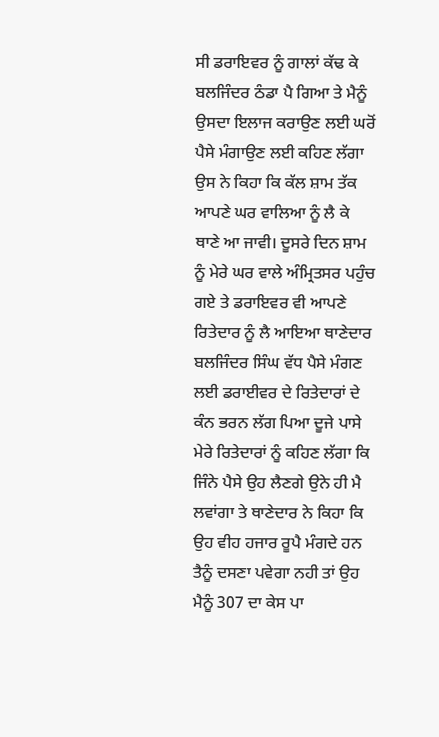ਸੀ ਡਰਾਇਵਰ ਨੂੰ ਗਾਲਾਂ ਕੱਢ ਕੇ ਬਲਜਿੰਦਰ ਠੰਡਾ ਪੈ ਗਿਆ ਤੇ ਮੈਨੂੰ ਉਸਦਾ ਇਲਾਜ ਕਰਾਉਣ ਲਈ ਘਰੋਂ ਪੈਸੇ ਮੰਗਾਉਣ ਲਈ ਕਹਿਣ ਲੱਗਾ ਉਸ ਨੇ ਕਿਹਾ ਕਿ ਕੱਲ ਸ਼ਾਮ ਤੱਕ ਆਪਣੇ ਘਰ ਵਾਲਿਆ ਨੂੰ ਲੈ ਕੇ ਥਾਣੇ ਆ ਜਾਵੀ। ਦੂਸਰੇ ਦਿਨ ਸ਼ਾਮ ਨੂੰ ਮੇਰੇ ਘਰ ਵਾਲੇ ਅੰਮ੍ਰਿਤਸਰ ਪਹੁੰਚ ਗਏ ਤੇ ਡਰਾਇਵਰ ਵੀ ਆਪਣੇ ਰਿਤੇਦਾਰ ਨੂੰ ਲੈ ਆਇਆ ਥਾਣੇਦਾਰ ਬਲਜਿੰਦਰ ਸਿੰਘ ਵੱਧ ਪੈਸੇ ਮੰਗਣ ਲਈ ਡਰਾਈਵਰ ਦੇ ਰਿਤੇਦਾਰਾਂ ਦੇ ਕੰਨ ਭਰਨ ਲੱਗ ਪਿਆ ਦੂਜੇ ਪਾਸੇ ਮੇਰੇ ਰਿਤੇਦਾਰਾਂ ਨੂੰ ਕਹਿਣ ਲੱਗਾ ਕਿ ਜਿੰਨੇ ਪੈਸੇ ਉਹ ਲੈਣਗੇ ਉਨੇ ਹੀ ਮੈ ਲਵਾਂਗਾ ਤੇ ਥਾਣੇਦਾਰ ਨੇ ਕਿਹਾ ਕਿ ਉਹ ਵੀਹ ਹਜਾਰ ਰੂਪੈ ਮੰਗਦੇ ਹਨ ਤੈਨੂੰ ਦਸਣਾ ਪਵੇਗਾ ਨਹੀ ਤਾਂ ਉਹ ਮੈਨੂੰ 307 ਦਾ ਕੇਸ ਪਾ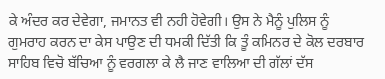ਕੇ ਅੰਦਰ ਕਰ ਦੇਵੇਗਾ, ਜਮਾਨਤ ਵੀ ਨਹੀ ਹੋਵੇਗੀ। ਉਸ ਨੇ ਮੈਨੂੰ ਪੁਲਿਸ ਨੂੰ ਗੁਮਰਾਹ ਕਰਨ ਦਾ ਕੇਸ ਪਾਉਣ ਦੀ ਧਮਕੀ ਦਿੱਤੀ ਕਿ ਤੂੰ ਕਮਿਨਰ ਦੇ ਕੋਲ ਦਰਬਾਰ ਸਾਹਿਬ ਵਿਚੋ ਬੱਚਿਆ ਨੂੰ ਵਰਗਲਾ ਕੇ ਲੈ ਜਾਣ ਵਾਲਿਆ ਦੀ ਗੱਲਾਂ ਦੱਸ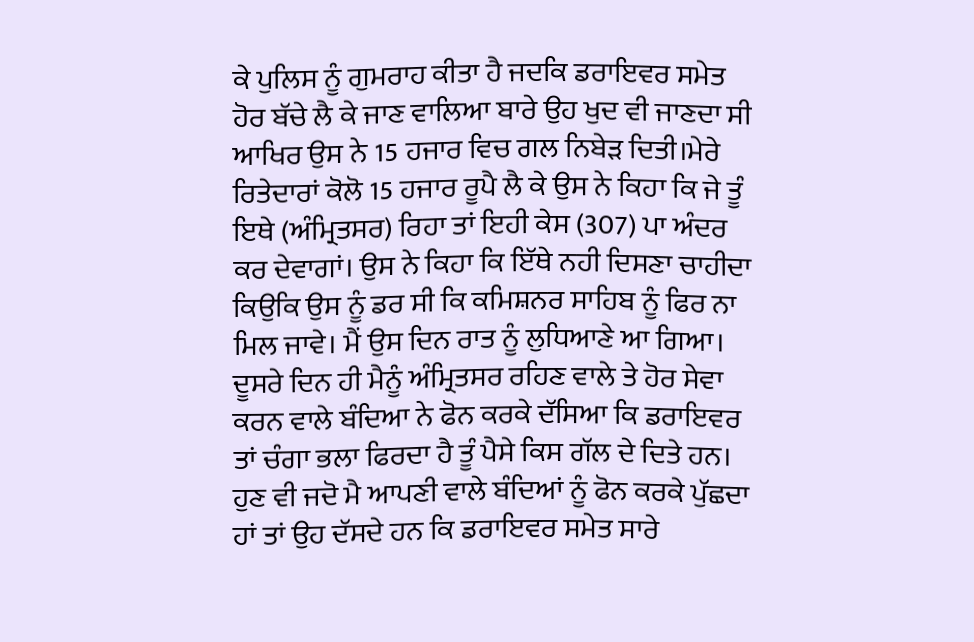ਕੇ ਪੁਲਿਸ ਨੂੰ ਗੁਮਰਾਹ ਕੀਤਾ ਹੈ ਜਦਕਿ ਡਰਾਇਵਰ ਸਮੇਤ ਹੋਰ ਬੱਚੇ ਲੈ ਕੇ ਜਾਣ ਵਾਲਿਆ ਬਾਰੇ ਉਹ ਖੁਦ ਵੀ ਜਾਣਦਾ ਸੀ ਆਖਿਰ ਉਸ ਨੇ 15 ਹਜਾਰ ਵਿਚ ਗਲ ਨਿਬੇੜ ਦਿਤੀ।ਮੇਰੇ ਰਿਤੇਦਾਰਾਂ ਕੋਲੋ 15 ਹਜਾਰ ਰੂਪੈ ਲੈ ਕੇ ਉਸ ਨੇ ਕਿਹਾ ਕਿ ਜੇ ਤੂੰ ਇਥੇ (ਅੰਮ੍ਰਿਤਸਰ) ਰਿਹਾ ਤਾਂ ਇਹੀ ਕੇਸ (307) ਪਾ ਅੰਦਰ ਕਰ ਦੇਵਾਗਾਂ। ਉਸ ਨੇ ਕਿਹਾ ਕਿ ਇੱਥੇ ਨਹੀ ਦਿਸਣਾ ਚਾਹੀਦਾ ਕਿਉਕਿ ਉਸ ਨੂੰ ਡਰ ਸੀ ਕਿ ਕਮਿਸ਼ਨਰ ਸਾਹਿਬ ਨੂੰ ਫਿਰ ਨਾ ਮਿਲ ਜਾਵੇ। ਮੈਂ ਉਸ ਦਿਨ ਰਾਤ ਨੂੰ ਲੁਧਿਆਣੇ ਆ ਗਿਆ। ਦੂਸਰੇ ਦਿਨ ਹੀ ਮੈਨੂੰ ਅੰਮ੍ਰਿਤਸਰ ਰਹਿਣ ਵਾਲੇ ਤੇ ਹੋਰ ਸੇਵਾ ਕਰਨ ਵਾਲੇ ਬੰਦਿਆ ਨੇ ਫੋਨ ਕਰਕੇ ਦੱਸਿਆ ਕਿ ਡਰਾਇਵਰ ਤਾਂ ਚੰਗਾ ਭਲਾ ਫਿਰਦਾ ਹੈ ਤੂੰ ਪੈਸੇ ਕਿਸ ਗੱਲ ਦੇ ਦਿਤੇ ਹਨ। ਹੁਣ ਵੀ ਜਦੋ ਮੈ ਆਪਣੀ ਵਾਲੇ ਬੰਦਿਆਂ ਨੂੰ ਫੋਨ ਕਰਕੇ ਪੁੱਛਦਾ ਹਾਂ ਤਾਂ ਉਹ ਦੱਸਦੇ ਹਨ ਕਿ ਡਰਾਇਵਰ ਸਮੇਤ ਸਾਰੇ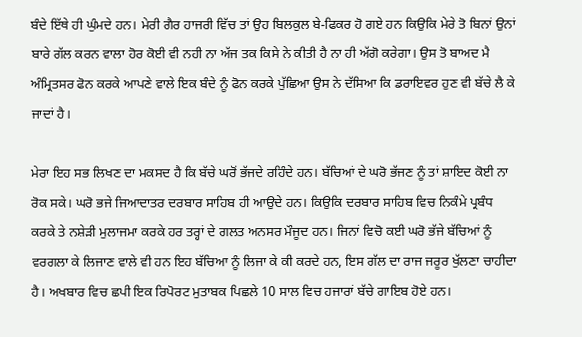ਬੰਦੇ ਇੱਥੇ ਹੀ ਘੁੰਮਦੇ ਹਨ। ਮੇਰੀ ਗੈਰ ਹਾਜਰੀ ਵਿੱਚ ਤਾਂ ਉਹ ਬਿਲਕੁਲ ਬੇ-ਫਿਕਰ ਹੋ ਗਏ ਹਨ ਕਿਉਕਿ ਮੇਰੇ ਤੋ ਬਿਨਾਂ ਉਨਾਂ ਬਾਰੇ ਗੱਲ ਕਰਨ ਵਾਲਾ ਹੋਰ ਕੋਈ ਵੀ ਨਹੀ ਨਾ ਅੱਜ ਤਕ ਕਿਸੇ ਨੇ ਕੀਤੀ ਹੈ ਨਾ ਹੀ ਅੱਗੋ ਕਰੇਗਾ। ਉਸ ਤੋ ਬਾਅਦ ਮੈ ਅੰਮ੍ਰਿਤਸਰ ਫੋਨ ਕਰਕੇ ਆਪਣੇ ਵਾਲੇ ਇਕ ਬੰਦੇ ਨੂੰ ਫੋਨ ਕਰਕੇ ਪੁੱਛਿਆ ਉਸ ਨੇ ਦੱਸਿਆ ਕਿ ਡਰਾਇਵਰ ਹੁਣ ਵੀ ਬੱਚੇ ਲੈ ਕੇ ਜਾਦਾਂ ਹੈ।

ਮੇਰਾ ਇਹ ਸਭ ਲਿਖਣ ਦਾ ਮਕਸਦ ਹੈ ਕਿ ਬੱਚੇ ਘਰੋਂ ਭੱਜਦੇ ਰਹਿੰਦੇ ਹਨ। ਬੱਚਿਆਂ ਦੇ ਘਰੋ ਭੱਜਣ ਨੂੰ ਤਾਂ ਸ਼ਾਇਦ ਕੋਈ ਨਾ ਰੋਕ ਸਕੇ। ਘਰੋ ਭਜੇ ਜਿਆਦਾਤਰ ਦਰਬਾਰ ਸਾਹਿਬ ਹੀ ਆਉਦੇ ਹਨ। ਕਿਉਕਿ ਦਰਬਾਰ ਸਾਹਿਬ ਵਿਚ ਨਿਕੰਮੇ ਪ੍ਰਬੰਧ ਕਰਕੇ ਤੇ ਨਸ਼ੇੜੀ ਮੁਲਾਜਮਾ ਕਰਕੇ ਹਰ ਤਰ੍ਹਾਂ ਦੇ ਗਲਤ ਅਨਸਰ ਮੌਜੂਦ ਹਨ। ਜਿਨਾਂ ਵਿਚੋ ਕਈ ਘਰੋ ਭੱਜੇ ਬੱਚਿਆਂ ਨੂੰ ਵਰਗਲਾ ਕੇ ਲਿਜਾਣ ਵਾਲੇ ਵੀ ਹਨ ਇਹ ਬੱਚਿਆ ਨੂੰ ਲਿਜਾ ਕੇ ਕੀ ਕਰਦੇ ਹਨ, ਇਸ ਗੱਲ ਦਾ ਰਾਜ ਜਰੂਰ ਖੁੱਲਣਾ ਚਾਹੀਦਾ ਹੈ। ਅਖਬਾਰ ਵਿਚ ਛਪੀ ਇਕ ਰਿਪੋਰਟ ਮੁਤਾਬਕ ਪਿਛਲੇ 10 ਸਾਲ ਵਿਚ ਹਜਾਰਾਂ ਬੱਚੇ ਗਾਇਬ ਹੋਏ ਹਨ।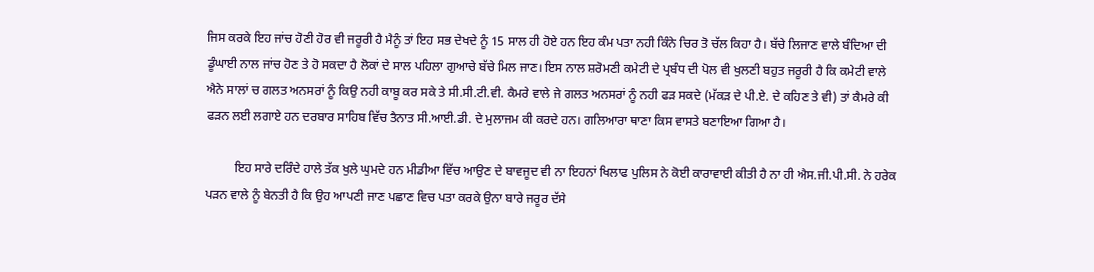ਜਿਸ ਕਰਕੇ ਇਹ ਜਾਂਚ ਹੋਣੀ ਹੋਰ ਵੀ ਜਰੂਰੀ ਹੈ ਮੈਨੂੰ ਤਾਂ ਇਹ ਸਭ ਦੇਖਦੇ ਨੂੰ 15 ਸਾਲ ਹੀ ਹੋਏ ਹਨ ਇਹ ਕੰਮ ਪਤਾ ਨਹੀ ਕਿੰਨੇ ਚਿਰ ਤੋ ਚੱਲ ਕਿਹਾ ਹੈ। ਬੱਚੇ ਲਿਜਾਣ ਵਾਲੇ ਬੰਦਿਆ ਦੀ ਡੂੰਘਾਈ ਨਾਲ ਜਾਂਚ ਹੋਣ ਤੇ ਹੋ ਸਕਦਾ ਹੈ ਲੋਕਾਂ ਦੇ ਸਾਲ ਪਹਿਲਾ ਗੁਆਚੇ ਬੱਚੇ ਮਿਲ ਜਾਣ। ਇਸ ਨਾਲ ਸ਼ਰੋਮਣੀ ਕਮੇਟੀ ਦੇ ਪ੍ਰਬੰਧ ਦੀ ਪੋਲ ਵੀ ਖੁਲਣੀ ਬਹੁਤ ਜਰੂਰੀ ਹੈ ਕਿ ਕਮੇਟੀ ਵਾਲੇ ਐਨੇ ਸਾਲਾਂ ਚ ਗਲਤ ਅਨਸਰਾਂ ਨੂੰ ਕਿਉ ਨਹੀ ਕਾਬੂ ਕਰ ਸਕੇ ਤੇ ਸੀ.ਸੀ.ਟੀ.ਵੀ. ਕੈਮਰੇ ਵਾਲੇ ਜੇ ਗਲਤ ਅਨਸਰਾਂ ਨੂੰ ਨਹੀ ਫੜ ਸਕਦੇ (ਮੱਕੜ ਦੇ ਪੀ.ਏ. ਦੇ ਕਹਿਣ ਤੇ ਵੀ) ਤਾਂ ਕੈਮਰੇ ਕੀ ਫੜਨ ਲਈ ਲਗਾਏ ਹਨ ਦਰਬਾਰ ਸਾਹਿਬ ਵਿੱਚ ਤੈਨਾਤ ਸੀ.ਆਈ.ਡੀ. ਦੇ ਮੁਲਾਜਮ ਕੀ ਕਰਦੇ ਹਨ। ਗਲਿਆਰਾ ਥਾਣਾ ਕਿਸ ਵਾਸਤੇ ਬਣਾਇਆ ਗਿਆ ਹੈ।

         ਇਹ ਸਾਰੇ ਦਰਿੰਦੇ ਹਾਲੇ ਤੱਕ ਖੁਲੇ ਘੁਮਦੇ ਹਨ ਮੀਡੀਆ ਵਿੱਚ ਆਉਣ ਦੇ ਬਾਵਜੂਦ ਵੀ ਨਾ ਇਹਨਾਂ ਖਿਲਾਫ ਪੁਲਿਸ ਨੇ ਕੋਈ ਕਾਰਾਵਾਈ ਕੀਤੀ ਹੈ ਨਾ ਹੀ ਐਸ.ਜੀ.ਪੀ.ਸੀ. ਨੇ ਹਰੇਕ ਪੜਨ ਵਾਲੇ ਨੂੰ ਬੇਨਤੀ ਹੈ ਕਿ ਉਹ ਆਪਣੀ ਜਾਣ ਪਛਾਣ ਵਿਚ ਪਤਾ ਕਰਕੇ ਉਨਾ ਬਾਰੇ ਜਰੂਰ ਦੱਸੇ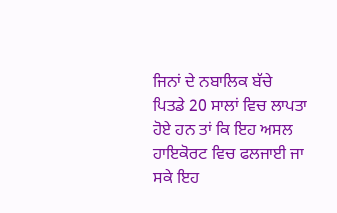ਜਿਨਾਂ ਦੇ ਨਬਾਲਿਕ ਬੱਚੇ ਪਿਤਡੇ 20 ਸਾਲਾਂ ਵਿਚ ਲਾਪਤਾ ਹੋਏ ਹਨ ਤਾਂ ਕਿ ਇਹ ਅਸਲ ਹਾਇਕੋਰਟ ਵਿਚ ਫਲਜਾਈ ਜਾ ਸਕੇ ਇਹ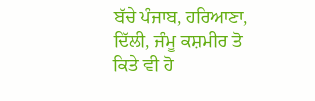ਬੱਚੇ ਪੰਜਾਬ, ਹਰਿਆਣਾ, ਦਿੱਲੀ, ਜੰਮੂ ਕਸ਼ਮੀਰ ਤੋ ਕਿਤੇ ਵੀ ਹੋ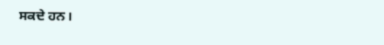ਸਕਦੇ ਹਨ।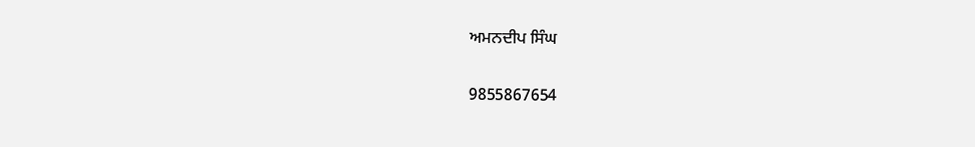ਅਮਨਦੀਪ ਸਿੰਘ

9855867654